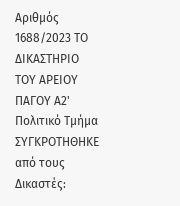Αριθμός 1688/2023 ΤΟ ΔΙΚΑΣΤΗΡΙΟ ΤΟΥ ΑΡΕΙΟΥ ΠΑΓΟΥ Α2' Πολιτικό Τμήμα ΣΥΓΚΡΟΤΗΘΗΚΕ από τους Δικαστές: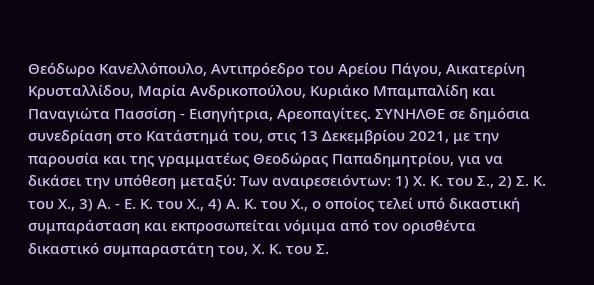Θεόδωρο Κανελλόπουλο, Αντιπρόεδρο του Αρείου Πάγου, Αικατερίνη Κρυσταλλίδου, Μαρία Ανδρικοπούλου, Κυριάκο Μπαμπαλίδη και Παναγιώτα Πασσίση - Εισηγήτρια, Αρεοπαγίτες. ΣΥΝΗΛΘΕ σε δημόσια συνεδρίαση στο Κατάστημά του, στις 13 Δεκεμβρίου 2021, με την παρουσία και της γραμματέως Θεοδώρας Παπαδημητρίου, για να δικάσει την υπόθεση μεταξύ: Των αναιρεσειόντων: 1) Χ. Κ. του Σ., 2) Σ. Κ. του Χ., 3) Α. - Ε. Κ. του Χ., 4) Α. Κ. του Χ., ο οποίος τελεί υπό δικαστική συμπαράσταση και εκπροσωπείται νόμιμα από τον ορισθέντα δικαστικό συμπαραστάτη του, Χ. Κ. του Σ.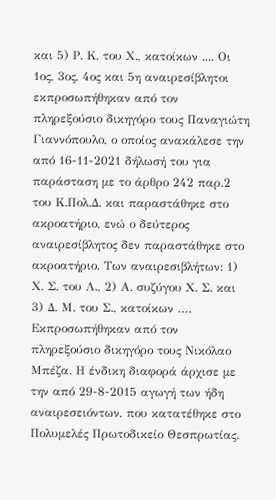και 5) Ρ. Κ. του Χ., κατοίκων .... Οι 1ος, 3ος, 4ος και 5η αναιρεσίβλητοι εκπροσωπήθηκαν από τον πληρεξούσιο δικηγόρο τους Παναγιώτη Γιαννόπουλο, ο οποίος ανακάλεσε την από 16-11-2021 δήλωσή του για παράσταση με το άρθρο 242 παρ.2 του Κ.Πολ.Δ. και παραστάθηκε στο ακροατήριο, ενώ ο δεύτερος αναιρεσίβλητος δεν παραστάθηκε στο ακροατήριο. Των αναιρεσιβλήτων: 1) Χ. Σ. του Λ., 2) Α. συζύγου Χ. Σ. και 3) Δ. Μ. του Σ., κατοίκων …. Εκπροσωπήθηκαν από τον πληρεξούσιο δικηγόρο τους Νικόλαο Μπέζα. Η ένδικη διαφορά άρχισε με την από 29-8-2015 αγωγή των ήδη αναιρεσειόντων, που κατατέθηκε στο Πολυμελές Πρωτοδικείο Θεσπρωτίας.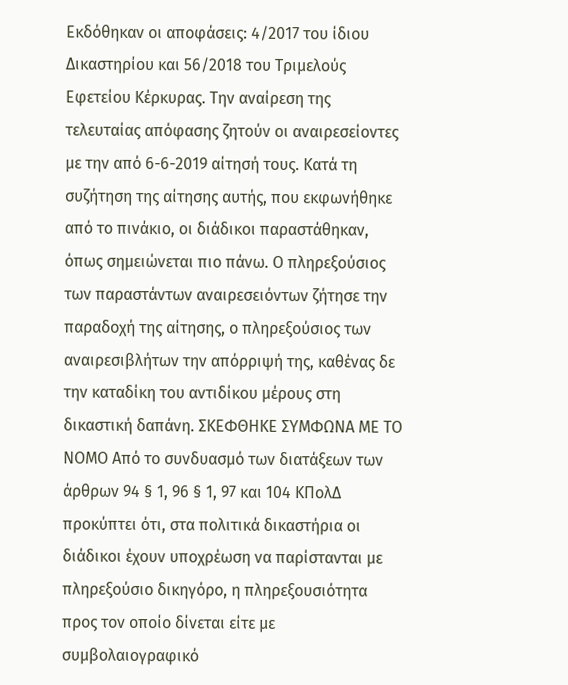Εκδόθηκαν οι αποφάσεις: 4/2017 του ίδιου Δικαστηρίου και 56/2018 του Τριμελούς Εφετείου Κέρκυρας. Την αναίρεση της τελευταίας απόφασης ζητούν οι αναιρεσείοντες με την από 6-6-2019 αίτησή τους. Κατά τη συζήτηση της αίτησης αυτής, που εκφωνήθηκε από το πινάκιο, οι διάδικοι παραστάθηκαν, όπως σημειώνεται πιο πάνω. Ο πληρεξούσιος των παραστάντων αναιρεσειόντων ζήτησε την παραδοχή της αίτησης, ο πληρεξούσιος των αναιρεσιβλήτων την απόρριψή της, καθένας δε την καταδίκη του αντιδίκου μέρους στη δικαστική δαπάνη. ΣΚΕΦΘΗΚΕ ΣΥΜΦΩΝΑ ΜΕ ΤΟ ΝΟΜΟ Από το συνδυασμό των διατάξεων των άρθρων 94 § 1, 96 § 1, 97 και 104 ΚΠολΔ προκύπτει ότι, στα πολιτικά δικαστήρια οι διάδικοι έχουν υποχρέωση να παρίστανται με πληρεξούσιο δικηγόρο, η πληρεξουσιότητα προς τον οποίο δίνεται είτε με συμβολαιογραφικό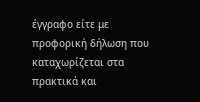έγγραφο είτε με προφορική δήλωση που καταχωρίζεται στα πρακτικά και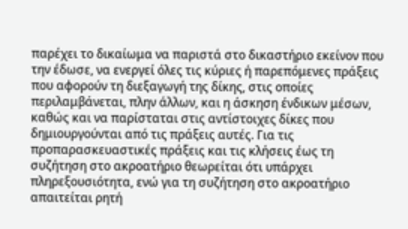παρέχει το δικαίωμα να παριστά στο δικαστήριο εκείνον που την έδωσε, να ενεργεί όλες τις κύριες ή παρεπόμενες πράξεις που αφορούν τη διεξαγωγή της δίκης, στις οποίες περιλαμβάνεται, πλην άλλων, και η άσκηση ένδικων μέσων, καθώς και να παρίσταται στις αντίστοιχες δίκες που δημιουργούνται από τις πράξεις αυτές. Για τις προπαρασκευαστικές πράξεις και τις κλήσεις έως τη συζήτηση στο ακροατήριο θεωρείται ότι υπάρχει πληρεξουσιότητα, ενώ για τη συζήτηση στο ακροατήριο απαιτείται ρητή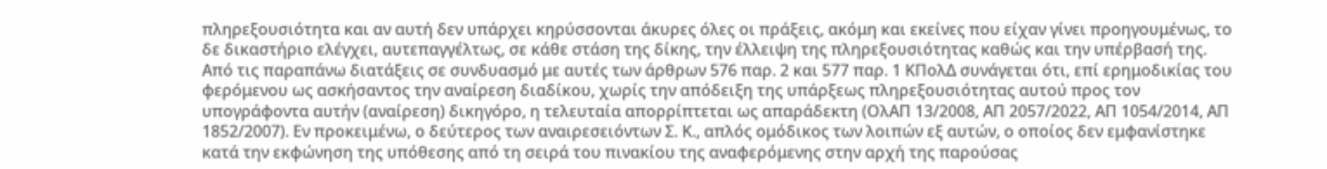πληρεξουσιότητα και αν αυτή δεν υπάρχει κηρύσσονται άκυρες όλες οι πράξεις, ακόμη και εκείνες που είχαν γίνει προηγουμένως, το δε δικαστήριο ελέγχει, αυτεπαγγέλτως, σε κάθε στάση της δίκης, την έλλειψη της πληρεξουσιότητας καθώς και την υπέρβασή της. Από τις παραπάνω διατάξεις σε συνδυασμό με αυτές των άρθρων 576 παρ. 2 και 577 παρ. 1 ΚΠολΔ συνάγεται ότι, επί ερημοδικίας του φερόμενου ως ασκήσαντος την αναίρεση διαδίκου, χωρίς την απόδειξη της υπάρξεως πληρεξουσιότητας αυτού προς τον υπογράφοντα αυτήν (αναίρεση) δικηγόρο, η τελευταία απορρίπτεται ως απαράδεκτη (ΟλΑΠ 13/2008, ΑΠ 2057/2022, ΑΠ 1054/2014, ΑΠ 1852/2007). Εν προκειμένω, ο δεύτερος των αναιρεσειόντων Σ. Κ., απλός ομόδικος των λοιπών εξ αυτών, ο οποίος δεν εμφανίστηκε κατά την εκφώνηση της υπόθεσης από τη σειρά του πινακίου της αναφερόμενης στην αρχή της παρούσας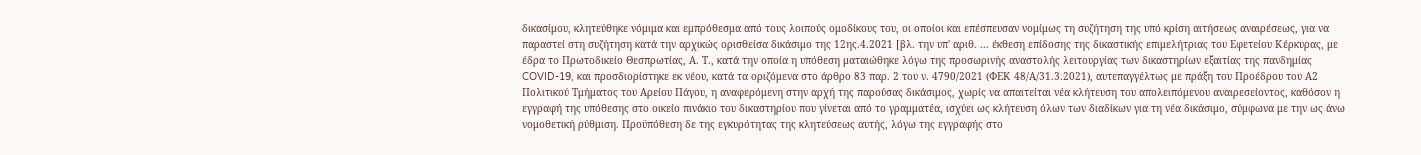δικασίμου, κλητεύθηκε νόμιμα και εμπρόθεσμα από τους λοιπούς ομοδίκους του, οι οποίοι και επέσπευσαν νομίμως τη συζήτηση της υπό κρίση αιτήσεως αναιρέσεως, για να παραστεί στη συζήτηση κατά την αρχικώς ορισθείσα δικάσιμο της 12ης.4.2021 [βλ. την υπ' αριθ. ... έκθεση επίδοσης της δικαστικής επιμελήτριας του Εφετείου Κέρκυρας, με έδρα το Πρωτοδικείο Θεσπρωτίας, Α. Τ., κατά την οποία η υπόθεση ματαιώθηκε λόγω της προσωρινής αναστολής λειτουργίας των δικαστηρίων εξαιτίας της πανδημίας COVID-19, και προσδιορίστηκε εκ νέου, κατά τα οριζόμενα στο άρθρο 83 παρ. 2 του ν. 4790/2021 (ΦΕΚ 48/Α/31.3.2021), αυτεπαγγέλτως με πράξη του Προέδρου του Α2 Πολιτικού Τμήματος του Αρείου Πάγου, η αναφερόμενη στην αρχή της παρούσας δικάσιμος, χωρίς να απαιτείται νέα κλήτευση του απολειπόμενου αναιρεσείοντος, καθόσον η εγγραφή της υπόθεσης στο οικείο πινάκιο του δικαστηρίου που γίνεται από το γραμματέα, ισχύει ως κλήτευση όλων των διαδίκων για τη νέα δικάσιμο, σύμφωνα με την ως άνω νομοθετική ρύθμιση. Προϋπόθεση δε της εγκυρότητας της κλητεύσεως αυτής, λόγω της εγγραφής στο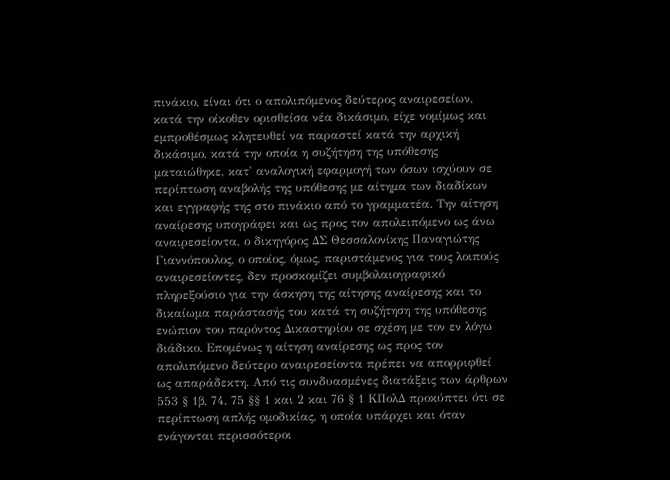πινάκιο, είναι ότι ο απολιπόμενος δεύτερος αναιρεσείων, κατά την οίκοθεν ορισθείσα νέα δικάσιμο, είχε νομίμως και εμπροθέσμως κλητευθεί να παραστεί κατά την αρχική δικάσιμο, κατά την οποία η συζήτηση της υπόθεσης ματαιώθηκε, κατ' αναλογική εφαρμογή των όσων ισχύουν σε περίπτωση αναβολής της υπόθεσης με αίτημα των διαδίκων και εγγραφής της στο πινάκιο από το γραμματέα. Την αίτηση αναίρεσης υπογράφει και ως προς τον απολειπόμενο ως άνω αναιρεσείοντα, ο δικηγόρος ΔΣ Θεσσαλονίκης Παναγιώτης Γιαννόπουλος, ο οποίος, όμως, παριστάμενος για τους λοιπούς αναιρεσείοντες, δεν προσκομίζει συμβολαιογραφικό πληρεξούσιο για την άσκηση της αίτησης αναίρεσης και το δικαίωμα παράστασής του κατά τη συζήτηση της υπόθεσης ενώπιον του παρόντος Δικαστηρίου σε σχέση με τον εν λόγω διάδικο. Επομένως η αίτηση αναίρεσης ως προς τον απολιπόμενο δεύτερο αναιρεσείοντα πρέπει να απορριφθεί ως απαράδεκτη. Από τις συνδυασμένες διατάξεις των άρθρων 553 § 1β, 74, 75 §§ 1 και 2 και 76 § 1 ΚΠολΔ προκύπτει ότι σε περίπτωση απλής ομοδικίας, η οποία υπάρχει και όταν ενάγονται περισσότεροι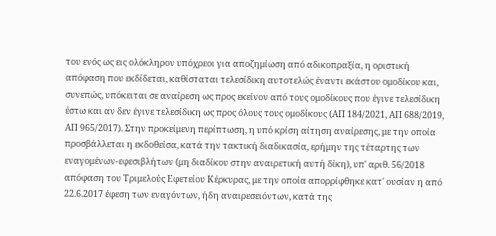του ενός ως εις ολόκληρον υπόχρεοι για αποζημίωση από αδικοπραξία, η οριστική απόφαση που εκδίδεται, καθίσταται τελεσίδικη αυτοτελώς έναντι εκάστου ομοδίκου και, συνεπώς, υπόκειται σε αναίρεση ως προς εκείνον από τους ομοδίκους που έγινε τελεσίδικη έστω και αν δεν έγινε τελεσίδικη ως προς όλους τους ομοδίκους (ΑΠ 184/2021, ΑΠ 688/2019, ΑΠ 965/2017). Στην προκείμενη περίπτωση, η υπό κρίση αίτηση αναίρεσης, με την οποία προσβάλλεται η εκδοθείσα, κατά την τακτική διαδικασία, ερήμην της τέταρτης των εναγομένων-εφεσιβλήτων (μη διαδίκου στην αναιρετική αυτή δίκη), υπ' αριθ. 56/2018 απόφαση του Τριμελούς Εφετείου Κέρκυρας, με την οποία απορρίφθηκε κατ' ουσίαν η από 22.6.2017 έφεση των εναγόντων, ήδη αναιρεσειόντων, κατά της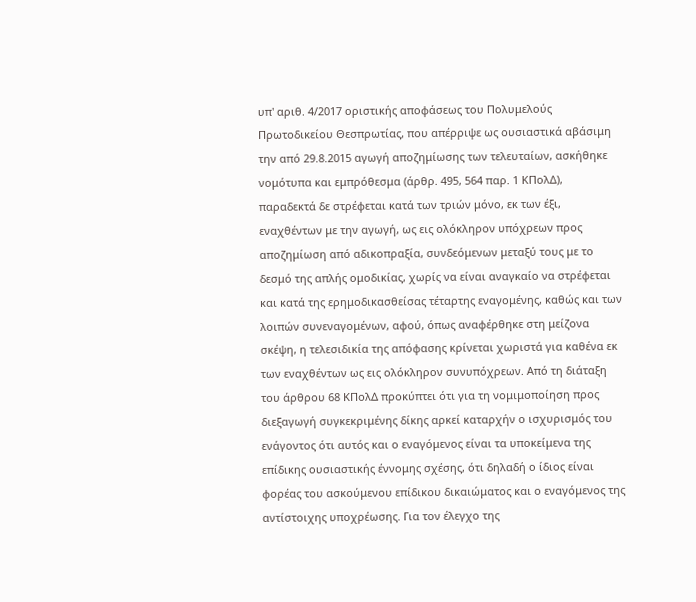υπ' αριθ. 4/2017 οριστικής αποφάσεως του Πολυμελούς Πρωτοδικείου Θεσπρωτίας, που απέρριψε ως ουσιαστικά αβάσιμη την από 29.8.2015 αγωγή αποζημίωσης των τελευταίων, ασκήθηκε νομότυπα και εμπρόθεσμα (άρθρ. 495, 564 παρ. 1 ΚΠολΔ), παραδεκτά δε στρέφεται κατά των τριών μόνο, εκ των έξι, εναχθέντων με την αγωγή, ως εις ολόκληρον υπόχρεων προς αποζημίωση από αδικοπραξία, συνδεόμενων μεταξύ τους με το δεσμό της απλής ομοδικίας, χωρίς να είναι αναγκαίο να στρέφεται και κατά της ερημοδικασθείσας τέταρτης εναγομένης, καθώς και των λοιπών συνεναγομένων, αφού, όπως αναφέρθηκε στη μείζονα σκέψη, η τελεσιδικία της απόφασης κρίνεται χωριστά για καθένα εκ των εναχθέντων ως εις ολόκληρον συνυπόχρεων. Από τη διάταξη του άρθρου 68 ΚΠολΔ προκύπτει ότι για τη νομιμοποίηση προς διεξαγωγή συγκεκριμένης δίκης αρκεί καταρχήν ο ισχυρισμός του ενάγοντος ότι αυτός και ο εναγόμενος είναι τα υποκείμενα της επίδικης ουσιαστικής έννομης σχέσης, ότι δηλαδή ο ίδιος είναι φορέας του ασκούμενου επίδικου δικαιώματος και ο εναγόμενος της αντίστοιχης υποχρέωσης. Για τον έλεγχο της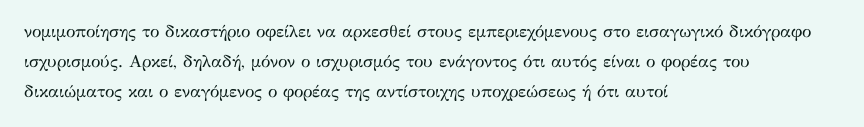νομιμοποίησης το δικαστήριο οφείλει να αρκεσθεί στους εμπεριεχόμενους στο εισαγωγικό δικόγραφο ισχυρισμούς. Αρκεί, δηλαδή, μόνον ο ισχυρισμός του ενάγοντος ότι αυτός είναι ο φορέας του δικαιώματος και ο εναγόμενος ο φορέας της αντίστοιχης υποχρεώσεως ή ότι αυτοί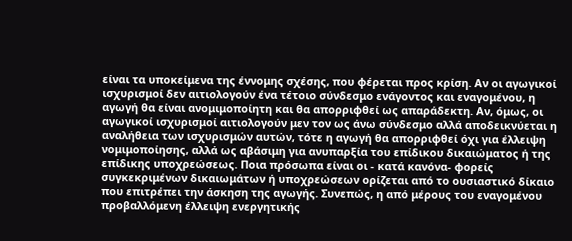είναι τα υποκείμενα της έννομης σχέσης, που φέρεται προς κρίση. Αν οι αγωγικοί ισχυρισμοί δεν αιτιολογούν ένα τέτοιο σύνδεσμο ενάγοντος και εναγομένου, η αγωγή θα είναι ανομιμοποίητη και θα απορριφθεί ως απαράδεκτη. Αν, όμως, οι αγωγικοί ισχυρισμοί αιτιολογούν μεν τον ως άνω σύνδεσμο αλλά αποδεικνύεται η αναλήθεια των ισχυρισμών αυτών, τότε η αγωγή θα απορριφθεί όχι για έλλειψη νομιμοποίησης, αλλά ως αβάσιμη για ανυπαρξία του επίδικου δικαιώματος ή της επίδικης υποχρεώσεως. Ποια πρόσωπα είναι οι - κατά κανόνα- φορείς συγκεκριμένων δικαιωμάτων ή υποχρεώσεων ορίζεται από το ουσιαστικό δίκαιο που επιτρέπει την άσκηση της αγωγής. Συνεπώς, η από μέρους του εναγομένου προβαλλόμενη έλλειψη ενεργητικής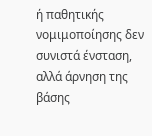ή παθητικής νομιμοποίησης δεν συνιστά ένσταση, αλλά άρνηση της βάσης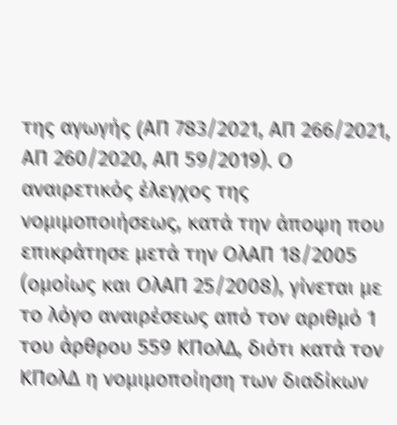της αγωγής (AΠ 783/2021, ΑΠ 266/2021, ΑΠ 260/2020, ΑΠ 59/2019). Ο αναιρετικός έλεγχος της νομιμοποιήσεως, κατά την άποψη που επικράτησε μετά την ΟλΑΠ 18/2005 (ομοίως και ΟλΑΠ 25/2008), γίνεται με το λόγο αναιρέσεως από τον αριθμό 1 του άρθρου 559 ΚΠολΔ, διότι κατά τον ΚΠολΔ η νομιμοποίηση των διαδίκων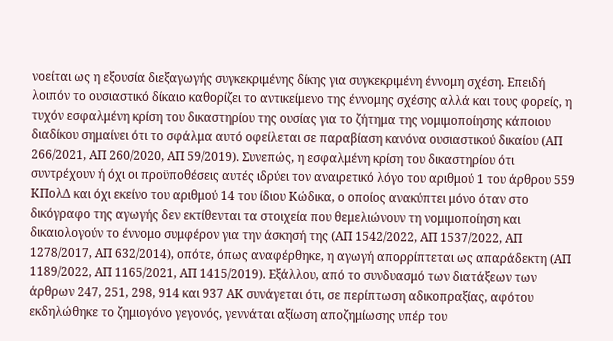νοείται ως η εξουσία διεξαγωγής συγκεκριμένης δίκης για συγκεκριμένη έννομη σχέση. Επειδή λοιπόν το ουσιαστικό δίκαιο καθορίζει το αντικείμενο της έννομης σχέσης αλλά και τους φορείς, η τυχόν εσφαλμένη κρίση του δικαστηρίου της ουσίας για το ζήτημα της νομιμοποίησης κάποιου διαδίκου σημαίνει ότι το σφάλμα αυτό οφείλεται σε παραβίαση κανόνα ουσιαστικού δικαίου (ΑΠ 266/2021, ΑΠ 260/2020, ΑΠ 59/2019). Συνεπώς, η εσφαλμένη κρίση του δικαστηρίου ότι συντρέχουν ή όχι οι προϋποθέσεις αυτές ιδρύει τον αναιρετικό λόγο του αριθμού 1 του άρθρου 559 ΚΠολΔ και όχι εκείνο του αριθμού 14 του ίδιου Κώδικα, ο οποίος ανακύπτει μόνο όταν στο δικόγραφο της αγωγής δεν εκτίθενται τα στοιχεία που θεμελιώνουν τη νομιμοποίηση και δικαιολογούν το έννομο συμφέρον για την άσκησή της (ΑΠ 1542/2022, ΑΠ 1537/2022, ΑΠ 1278/2017, ΑΠ 632/2014), οπότε, όπως αναφέρθηκε, η αγωγή απορρίπτεται ως απαράδεκτη (ΑΠ 1189/2022, ΑΠ 1165/2021, ΑΠ 1415/2019). Εξάλλου, από το συνδυασμό των διατάξεων των άρθρων 247, 251, 298, 914 και 937 ΑΚ συνάγεται ότι, σε περίπτωση αδικοπραξίας, αφότου εκδηλώθηκε το ζημιογόνο γεγονός, γεννάται αξίωση αποζημίωσης υπέρ του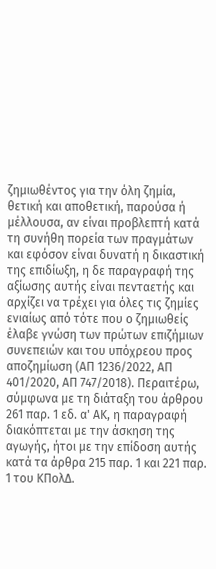ζημιωθέντος για την όλη ζημία, θετική και αποθετική, παρούσα ή μέλλουσα, αν είναι προβλεπτή κατά τη συνήθη πορεία των πραγμάτων και εφόσον είναι δυνατή η δικαστική της επιδίωξη, η δε παραγραφή της αξίωσης αυτής είναι πενταετής και αρχίζει να τρέχει για όλες τις ζημίες ενιαίως από τότε που ο ζημιωθείς έλαβε γνώση των πρώτων επιζήμιων συνεπειών και του υπόχρεου προς αποζημίωση (ΑΠ 1236/2022, ΑΠ 401/2020, ΑΠ 747/2018). Περαιτέρω, σύμφωνα με τη διάταξη του άρθρου 261 παρ. 1 εδ. α' ΑΚ, η παραγραφή διακόπτεται με την άσκηση της αγωγής, ήτοι με την επίδοση αυτής κατά τα άρθρα 215 παρ. 1 και 221 παρ. 1 του ΚΠολΔ.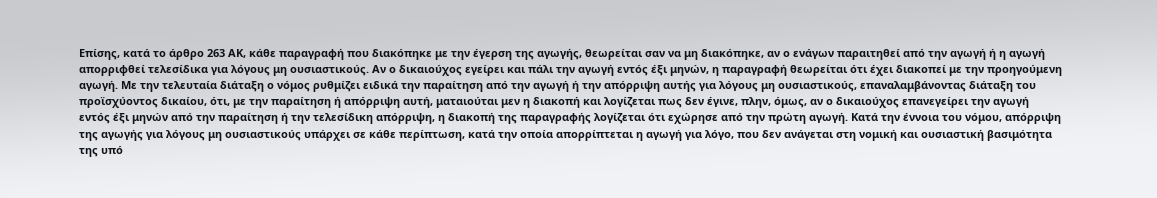Επίσης, κατά το άρθρο 263 ΑΚ, κάθε παραγραφή που διακόπηκε με την έγερση της αγωγής, θεωρείται σαν να μη διακόπηκε, αν ο ενάγων παραιτηθεί από την αγωγή ή η αγωγή απορριφθεί τελεσίδικα για λόγους μη ουσιαστικούς. Αν ο δικαιούχος εγείρει και πάλι την αγωγή εντός έξι μηνών, η παραγραφή θεωρείται ότι έχει διακοπεί με την προηγούμενη αγωγή. Με την τελευταία διάταξη ο νόμος ρυθμίζει ειδικά την παραίτηση από την αγωγή ή την απόρριψη αυτής για λόγους μη ουσιαστικούς, επαναλαμβάνοντας διάταξη του προϊσχύοντος δικαίου, ότι, με την παραίτηση ή απόρριψη αυτή, ματαιούται μεν η διακοπή και λογίζεται πως δεν έγινε, πλην, όμως, αν ο δικαιούχος επανεγείρει την αγωγή εντός έξι μηνών από την παραίτηση ή την τελεσίδικη απόρριψη, η διακοπή της παραγραφής λογίζεται ότι εχώρησε από την πρώτη αγωγή. Κατά την έννοια του νόμου, απόρριψη της αγωγής για λόγους μη ουσιαστικούς υπάρχει σε κάθε περίπτωση, κατά την οποία απορρίπτεται η αγωγή για λόγο, που δεν ανάγεται στη νομική και ουσιαστική βασιμότητα της υπό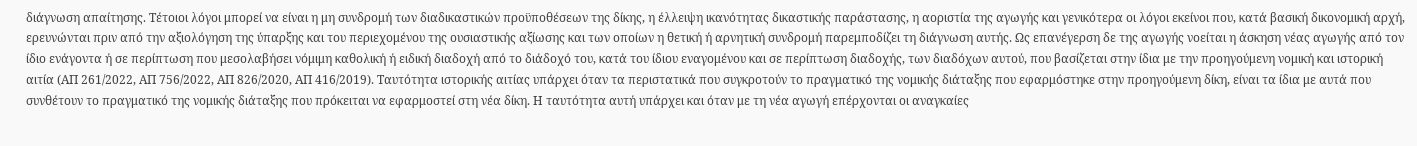διάγνωση απαίτησης. Τέτοιοι λόγοι μπορεί να είναι η μη συνδρομή των διαδικαστικών προϋποθέσεων της δίκης, η έλλειψη ικανότητας δικαστικής παράστασης, η αοριστία της αγωγής και γενικότερα οι λόγοι εκείνοι που, κατά βασική δικονομική αρχή, ερευνώνται πριν από την αξιολόγηση της ύπαρξης και του περιεχομένου της ουσιαστικής αξίωσης και των οποίων η θετική ή αρνητική συνδρομή παρεμποδίζει τη διάγνωση αυτής. Ως επανέγερση δε της αγωγής νοείται η άσκηση νέας αγωγής από τον ίδιο ενάγοντα ή σε περίπτωση που μεσολαβήσει νόμιμη καθολική ή ειδική διαδοχή από το διάδοχό του, κατά του ίδιου εναγομένου και σε περίπτωση διαδοχής, των διαδόχων αυτού, που βασίζεται στην ίδια με την προηγούμενη νομική και ιστορική αιτία (ΑΠ 261/2022, ΑΠ 756/2022, ΑΠ 826/2020, ΑΠ 416/2019). Ταυτότητα ιστορικής αιτίας υπάρχει όταν τα περιστατικά που συγκροτούν το πραγματικό της νομικής διάταξης που εφαρμόστηκε στην προηγούμενη δίκη, είναι τα ίδια με αυτά που συνθέτουν το πραγματικό της νομικής διάταξης που πρόκειται να εφαρμοστεί στη νέα δίκη. Η ταυτότητα αυτή υπάρχει και όταν με τη νέα αγωγή επέρχονται οι αναγκαίες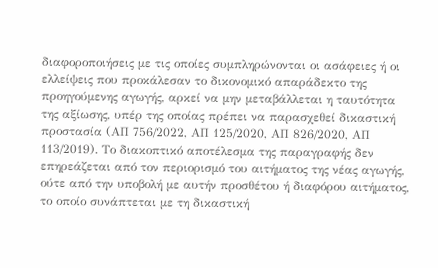διαφοροποιήσεις με τις οποίες συμπληρώνονται οι ασάφειες ή οι ελλείψεις που προκάλεσαν το δικονομικό απαράδεκτο της προηγούμενης αγωγής, αρκεί να μην μεταβάλλεται η ταυτότητα της αξίωσης, υπέρ της οποίας πρέπει να παρασχεθεί δικαστική προστασία (ΑΠ 756/2022, ΑΠ 125/2020, ΑΠ 826/2020, ΑΠ 113/2019). Το διακοπτικό αποτέλεσμα της παραγραφής δεν επηρεάζεται από τον περιορισμό του αιτήματος της νέας αγωγής, ούτε από την υποβολή με αυτήν προσθέτου ή διαφόρου αιτήματος, το οποίο συνάπτεται με τη δικαστική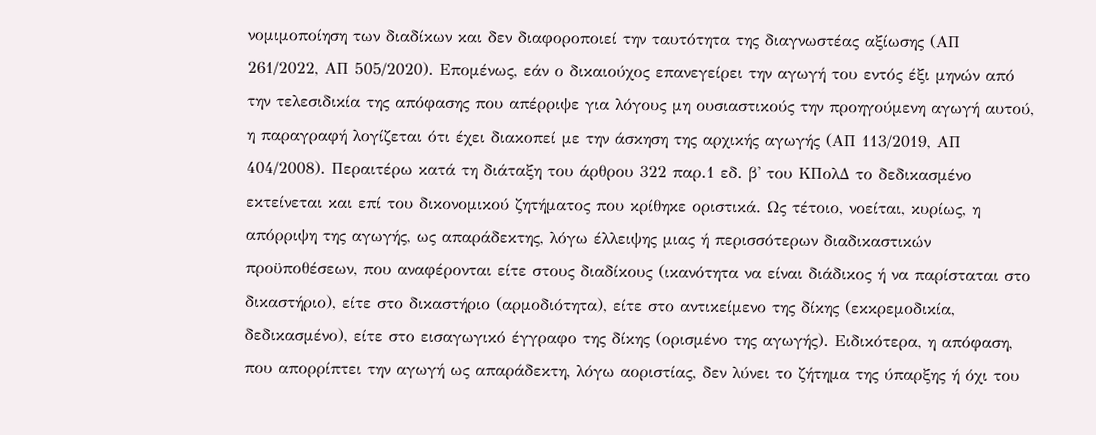νομιμοποίηση των διαδίκων και δεν διαφοροποιεί την ταυτότητα της διαγνωστέας αξίωσης (ΑΠ 261/2022, ΑΠ 505/2020). Επομένως, εάν ο δικαιούχος επανεγείρει την αγωγή του εντός έξι μηνών από την τελεσιδικία της απόφασης που απέρριψε για λόγους μη ουσιαστικούς την προηγούμενη αγωγή αυτού, η παραγραφή λογίζεται ότι έχει διακοπεί με την άσκηση της αρχικής αγωγής (ΑΠ 113/2019, ΑΠ 404/2008). Περαιτέρω κατά τη διάταξη του άρθρου 322 παρ.1 εδ. β' του ΚΠολΔ το δεδικασμένο εκτείνεται και επί του δικονομικού ζητήματος που κρίθηκε οριστικά. Ως τέτοιο, νοείται, κυρίως, η απόρριψη της αγωγής, ως απαράδεκτης, λόγω έλλειψης μιας ή περισσότερων διαδικαστικών προϋποθέσεων, που αναφέρονται είτε στους διαδίκους (ικανότητα να είναι διάδικος ή να παρίσταται στο δικαστήριο), είτε στο δικαστήριο (αρμοδιότητα), είτε στο αντικείμενο της δίκης (εκκρεμοδικία, δεδικασμένο), είτε στο εισαγωγικό έγγραφο της δίκης (ορισμένο της αγωγής). Ειδικότερα, η απόφαση, που απορρίπτει την αγωγή ως απαράδεκτη, λόγω αοριστίας, δεν λύνει το ζήτημα της ύπαρξης ή όχι του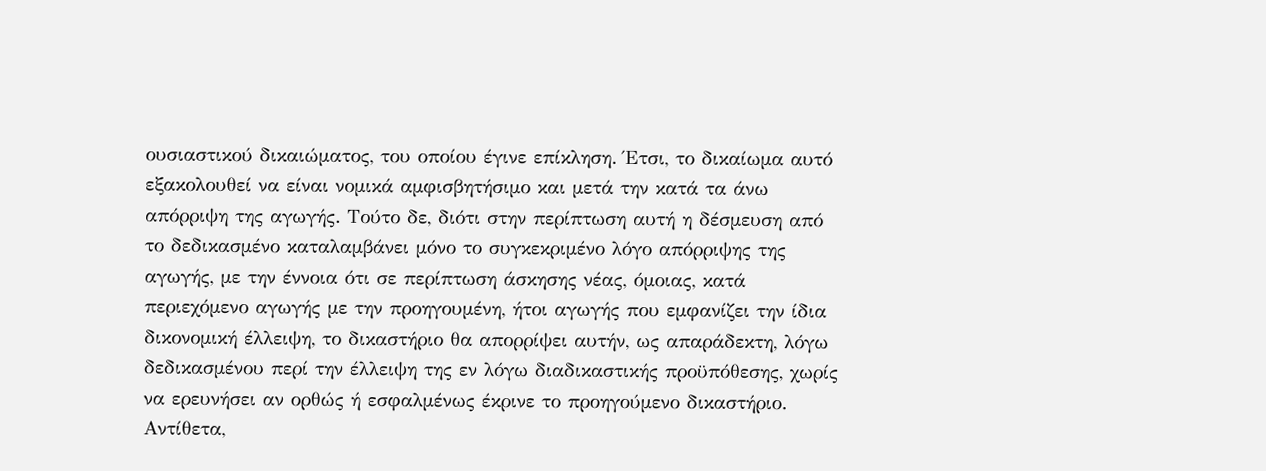ουσιαστικού δικαιώματος, του οποίου έγινε επίκληση. Έτσι, το δικαίωμα αυτό εξακολουθεί να είναι νομικά αμφισβητήσιμο και μετά την κατά τα άνω απόρριψη της αγωγής. Τούτο δε, διότι στην περίπτωση αυτή η δέσμευση από το δεδικασμένο καταλαμβάνει μόνο το συγκεκριμένο λόγο απόρριψης της αγωγής, με την έννοια ότι σε περίπτωση άσκησης νέας, όμοιας, κατά περιεχόμενο αγωγής με την προηγουμένη, ήτοι αγωγής που εμφανίζει την ίδια δικονομική έλλειψη, το δικαστήριο θα απορρίψει αυτήν, ως απαράδεκτη, λόγω δεδικασμένου περί την έλλειψη της εν λόγω διαδικαστικής προϋπόθεσης, χωρίς να ερευνήσει αν ορθώς ή εσφαλμένως έκρινε το προηγούμενο δικαστήριο. Αντίθετα,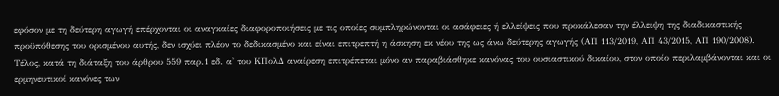εφόσον με τη δεύτερη αγωγή επέρχονται οι αναγκαίες διαφοροποιήσεις με τις οποίες συμπληρώνονται οι ασάφειες ή ελλείψεις που προκάλεσαν την έλλειψη της διαδικαστικής προϋπόθεσης του ορισμένου αυτής, δεν ισχύει πλέον το δεδικασμένο και είναι επιτρεπτή η άσκηση εκ νέου της ως άνω δεύτερης αγωγής (ΑΠ 113/2019, ΑΠ 43/2015, ΑΠ 190/2008). Τέλος, κατά τη διάταξη του άρθρου 559 παρ.1 εδ. α' του ΚΠολΔ αναίρεση επιτρέπεται μόνο αν παραβιάσθηκε κανόνας του ουσιαστικού δικαίου, στον οποίο περιλαμβάνονται και οι ερμηνευτικοί κανόνες των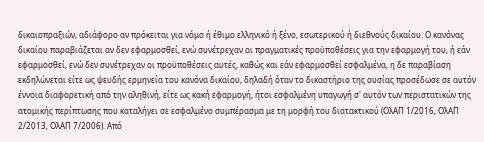δικαιοπραξιών, αδιάφορο αν πρόκειται για νόμο ή έθιμο ελληνικό ή ξένο, εσωτερικού ή διεθνούς δικαίου. Ο κανόνας δικαίου παραβιάζεται αν δεν εφαρμοσθεί, ενώ συνέτρεχαν οι πραγματικές προϋποθέσεις για την εφαρμογή του, ή εάν εφαρμοσθεί, ενώ δεν συνέτρεχαν οι προϋποθέσεις αυτές, καθώς και εάν εφαρμοσθεί εσφαλμένα, η δε παραβίαση εκδηλώνεται είτε ως ψευδής ερμηνεία του κανόνα δικαίου, δηλαδή όταν το δικαστήριο της ουσίας προσέδωσε σε αυτόν έννοια διαφορετική από την αληθινή, είτε ως κακή εφαρμογή, ήτοι εσφαλμένη υπαγωγή σ' αυτόν των περιστατικών της ατομικής περίπτωσης που καταλήγει σε εσφαλμένο συμπέρασμα με τη μορφή του διατακτικού (ΟλΑΠ 1/2016, ΟλΑΠ 2/2013, ΟλΑΠ 7/2006). Από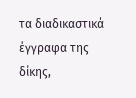τα διαδικαστικά έγγραφα της δίκης,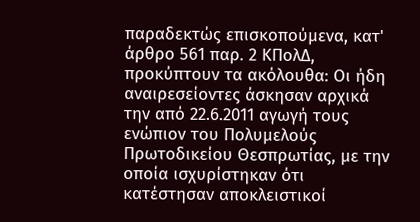παραδεκτώς επισκοπούμενα, κατ' άρθρο 561 παρ. 2 ΚΠολΔ, προκύπτουν τα ακόλουθα: Οι ήδη αναιρεσείοντες άσκησαν αρχικά την από 22.6.2011 αγωγή τους ενώπιον του Πολυμελούς Πρωτοδικείου Θεσπρωτίας, με την οποία ισχυρίστηκαν ότι κατέστησαν αποκλειστικοί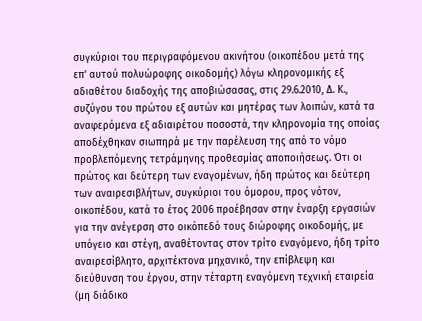συγκύριοι του περιγραφόμενου ακινήτου (οικοπέδου μετά της επ' αυτού πολυώροφης οικοδομής) λόγω κληρονομικής εξ αδιαθέτου διαδοχής της αποβιώσασας, στις 29.6.2010, Δ. Κ., συζύγου του πρώτου εξ αυτών και μητέρας των λοιπών, κατά τα αναφερόμενα εξ αδιαιρέτου ποσοστά, την κληρονομία της οποίας αποδέχθηκαν σιωπηρά με την παρέλευση της από το νόμο προβλεπόμενης τετράμηνης προθεσμίας αποποιήσεως. Ότι οι πρώτος και δεύτερη των εναγομένων, ήδη πρώτος και δεύτερη των αναιρεσιβλήτων, συγκύριοι του όμορου, προς νότον, οικοπέδου, κατά το έτος 2006 προέβησαν στην έναρξη εργασιών για την ανέγερση στο οικόπεδό τους διώροφης οικοδομής, με υπόγειο και στέγη, αναθέτοντας στον τρίτο εναγόμενο, ήδη τρίτο αναιρεσίβλητο, αρχιτέκτονα μηχανικό, την επίβλεψη και διεύθυνση του έργου, στην τέταρτη εναγόμενη τεχνική εταιρεία (μη διάδικο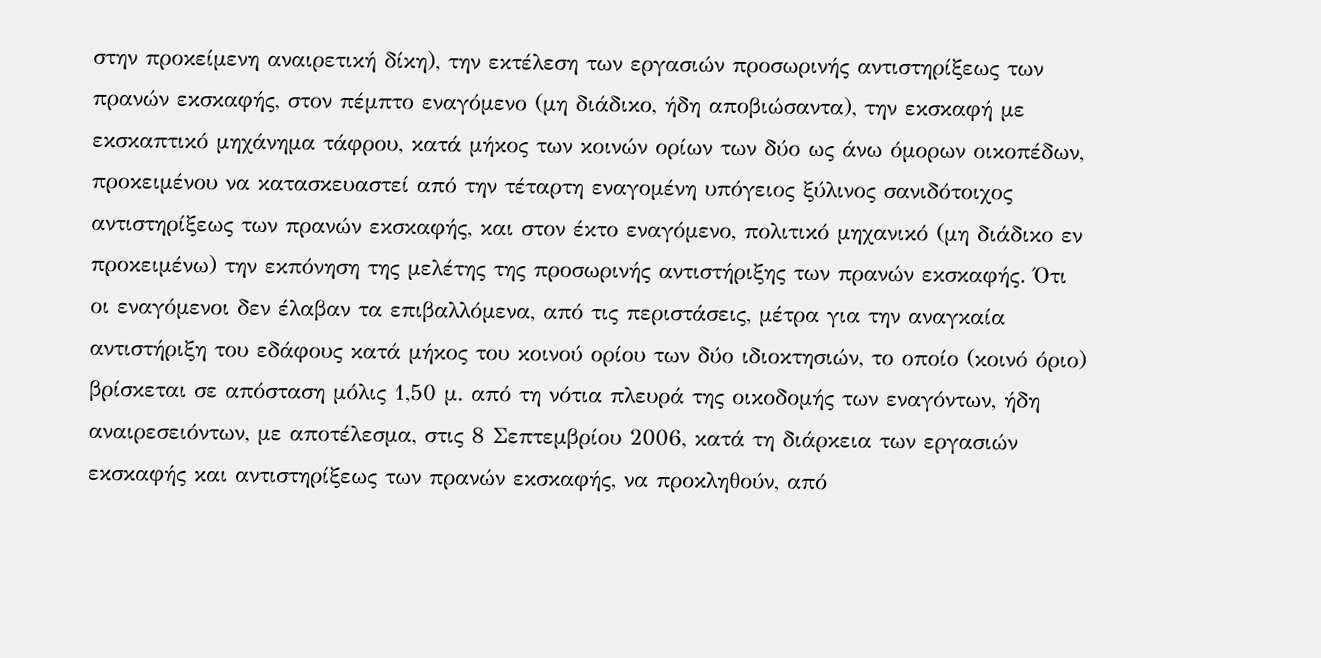στην προκείμενη αναιρετική δίκη), την εκτέλεση των εργασιών προσωρινής αντιστηρίξεως των πρανών εκσκαφής, στον πέμπτο εναγόμενο (μη διάδικο, ήδη αποβιώσαντα), την εκσκαφή με εκσκαπτικό μηχάνημα τάφρου, κατά μήκος των κοινών ορίων των δύο ως άνω όμορων οικοπέδων, προκειμένου να κατασκευαστεί από την τέταρτη εναγομένη υπόγειος ξύλινος σανιδότοιχος αντιστηρίξεως των πρανών εκσκαφής, και στον έκτο εναγόμενο, πολιτικό μηχανικό (μη διάδικο εν προκειμένω) την εκπόνηση της μελέτης της προσωρινής αντιστήριξης των πρανών εκσκαφής. Ότι οι εναγόμενοι δεν έλαβαν τα επιβαλλόμενα, από τις περιστάσεις, μέτρα για την αναγκαία αντιστήριξη του εδάφους κατά μήκος του κοινού ορίου των δύο ιδιοκτησιών, το οποίο (κοινό όριο) βρίσκεται σε απόσταση μόλις 1,50 μ. από τη νότια πλευρά της οικοδομής των εναγόντων, ήδη αναιρεσειόντων, με αποτέλεσμα, στις 8 Σεπτεμβρίου 2006, κατά τη διάρκεια των εργασιών εκσκαφής και αντιστηρίξεως των πρανών εκσκαφής, να προκληθούν, από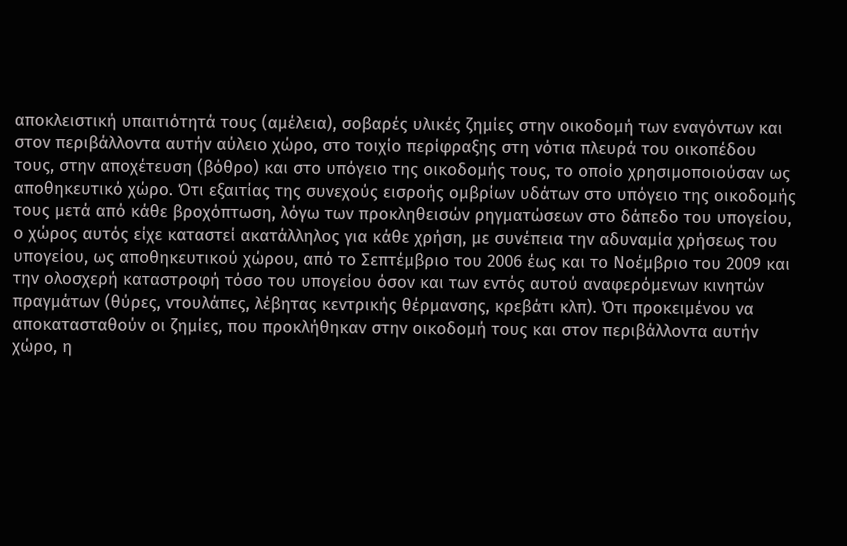αποκλειστική υπαιτιότητά τους (αμέλεια), σοβαρές υλικές ζημίες στην οικοδομή των εναγόντων και στον περιβάλλοντα αυτήν αύλειο χώρο, στο τοιχίο περίφραξης στη νότια πλευρά του οικοπέδου τους, στην αποχέτευση (βόθρο) και στο υπόγειο της οικοδομής τους, το οποίο χρησιμοποιούσαν ως αποθηκευτικό χώρο. Ότι εξαιτίας της συνεχούς εισροής ομβρίων υδάτων στο υπόγειο της οικοδομής τους μετά από κάθε βροχόπτωση, λόγω των προκληθεισών ρηγματώσεων στο δάπεδο του υπογείου, ο χώρος αυτός είχε καταστεί ακατάλληλος για κάθε χρήση, με συνέπεια την αδυναμία χρήσεως του υπογείου, ως αποθηκευτικού χώρου, από το Σεπτέμβριο του 2006 έως και το Νοέμβριο του 2009 και την ολοσχερή καταστροφή τόσο του υπογείου όσον και των εντός αυτού αναφερόμενων κινητών πραγμάτων (θύρες, ντουλάπες, λέβητας κεντρικής θέρμανσης, κρεβάτι κλπ). Ότι προκειμένου να αποκατασταθούν οι ζημίες, που προκλήθηκαν στην οικοδομή τους και στον περιβάλλοντα αυτήν χώρο, η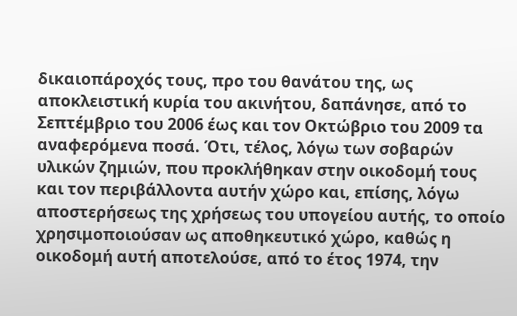δικαιοπάροχός τους, προ του θανάτου της, ως αποκλειστική κυρία του ακινήτου, δαπάνησε, από το Σεπτέμβριο του 2006 έως και τον Οκτώβριο του 2009 τα αναφερόμενα ποσά. Ότι, τέλος, λόγω των σοβαρών υλικών ζημιών, που προκλήθηκαν στην οικοδομή τους και τον περιβάλλοντα αυτήν χώρο και, επίσης, λόγω αποστερήσεως της χρήσεως του υπογείου αυτής, το οποίο χρησιμοποιούσαν ως αποθηκευτικό χώρο, καθώς η οικοδομή αυτή αποτελούσε, από το έτος 1974, την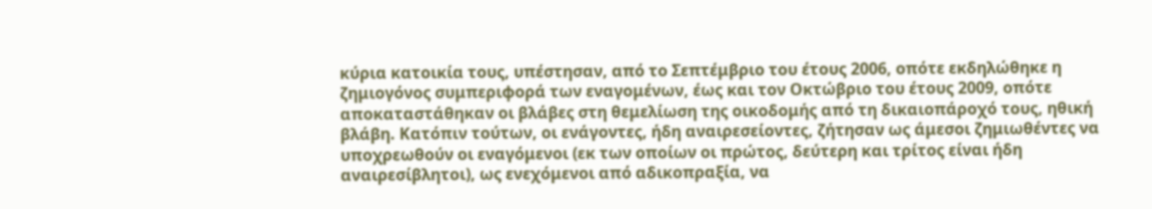κύρια κατοικία τους, υπέστησαν, από το Σεπτέμβριο του έτους 2006, οπότε εκδηλώθηκε η ζημιογόνος συμπεριφορά των εναγομένων, έως και τον Οκτώβριο του έτους 2009, οπότε αποκαταστάθηκαν οι βλάβες στη θεμελίωση της οικοδομής από τη δικαιοπάροχό τους, ηθική βλάβη. Κατόπιν τούτων, οι ενάγοντες, ήδη αναιρεσείοντες, ζήτησαν ως άμεσοι ζημιωθέντες να υποχρεωθούν οι εναγόμενοι (εκ των οποίων οι πρώτος, δεύτερη και τρίτος είναι ήδη αναιρεσίβλητοι), ως ενεχόμενοι από αδικοπραξία, να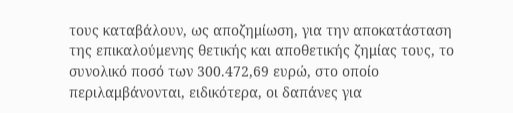τους καταβάλουν, ως αποζημίωση, για την αποκατάσταση της επικαλούμενης θετικής και αποθετικής ζημίας τους, το συνολικό ποσό των 300.472,69 ευρώ, στο οποίο περιλαμβάνονται, ειδικότερα, οι δαπάνες για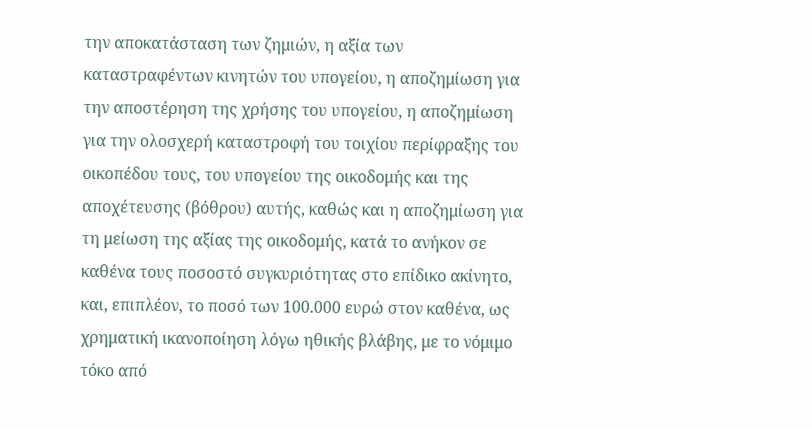την αποκατάσταση των ζημιών, η αξία των καταστραφέντων κινητών του υπογείου, η αποζημίωση για την αποστέρηση της χρήσης του υπογείου, η αποζημίωση για την ολοσχερή καταστροφή του τοιχίου περίφραξης του οικοπέδου τους, του υπογείου της οικοδομής και της αποχέτευσης (βόθρου) αυτής, καθώς και η αποζημίωση για τη μείωση της αξίας της οικοδομής, κατά το ανήκον σε καθένα τους ποσοστό συγκυριότητας στο επίδικο ακίνητο, και, επιπλέον, το ποσό των 100.000 ευρώ στον καθένα, ως χρηματική ικανοποίηση λόγω ηθικής βλάβης, με το νόμιμο τόκο από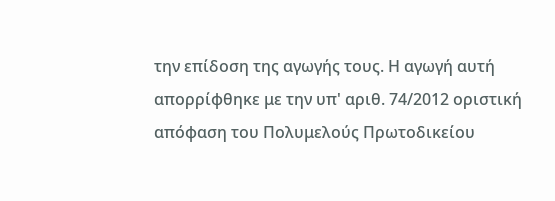την επίδοση της αγωγής τους. Η αγωγή αυτή απορρίφθηκε με την υπ' αριθ. 74/2012 οριστική απόφαση του Πολυμελούς Πρωτοδικείου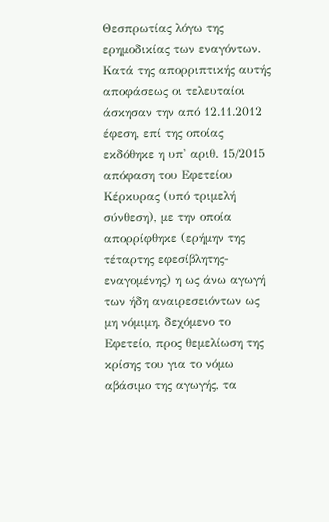Θεσπρωτίας λόγω της ερημοδικίας των εναγόντων. Κατά της απορριπτικής αυτής αποφάσεως οι τελευταίοι άσκησαν την από 12.11.2012 έφεση, επί της οποίας εκδόθηκε η υπ' αριθ. 15/2015 απόφαση του Εφετείου Κέρκυρας (υπό τριμελή σύνθεση), με την οποία απορρίφθηκε (ερήμην της τέταρτης εφεσίβλητης-εναγομένης) η ως άνω αγωγή των ήδη αναιρεσειόντων ως μη νόμιμη, δεχόμενο το Εφετείο, προς θεμελίωση της κρίσης του για το νόμω αβάσιμο της αγωγής, τα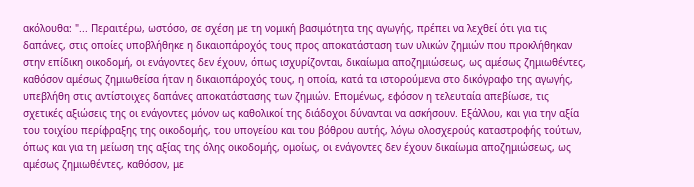ακόλουθα: "... Περαιτέρω, ωστόσο, σε σχέση με τη νομική βασιμότητα της αγωγής, πρέπει να λεχθεί ότι για τις δαπάνες, στις οποίες υποβλήθηκε η δικαιοπάροχός τους προς αποκατάσταση των υλικών ζημιών που προκλήθηκαν στην επίδικη οικοδομή, οι ενάγοντες δεν έχουν, όπως ισχυρίζονται, δικαίωμα αποζημιώσεως, ως αμέσως ζημιωθέντες, καθόσον αμέσως ζημιωθείσα ήταν η δικαιοπάροχός τους, η οποία, κατά τα ιστορούμενα στο δικόγραφο της αγωγής, υπεβλήθη στις αντίστοιχες δαπάνες αποκατάστασης των ζημιών. Επομένως, εφόσον η τελευταία απεβίωσε, τις σχετικές αξιώσεις της οι ενάγοντες μόνον ως καθολικοί της διάδοχοι δύνανται να ασκήσουν. Εξάλλου, και για την αξία του τοιχίου περίφραξης της οικοδομής, του υπογείου και του βόθρου αυτής, λόγω ολοσχερούς καταστροφής τούτων, όπως και για τη μείωση της αξίας της όλης οικοδομής, ομοίως, οι ενάγοντες δεν έχουν δικαίωμα αποζημιώσεως, ως αμέσως ζημιωθέντες, καθόσον, με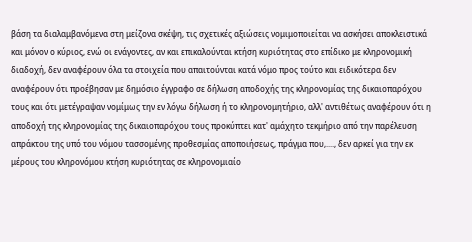βάση τα διαλαμβανόμενα στη μείζονα σκέψη, τις σχετικές αξιώσεις νομιμοποιείται να ασκήσει αποκλειστικά και μόνον ο κύριος, ενώ οι ενάγοντες, αν και επικαλούνται κτήση κυριότητας στο επίδικο με κληρονομική διαδοχή, δεν αναφέρουν όλα τα στοιχεία που απαιτούνται κατά νόμο προς τούτο και ειδικότερα δεν αναφέρουν ότι προέβησαν με δημόσιο έγγραφο σε δήλωση αποδοχής της κληρονομίας της δικαιοπαρόχου τους και ότι μετέγραψαν νομίμως την εν λόγω δήλωση ή το κληρονομητήριο, αλλ' αντιθέτως αναφέρουν ότι η αποδοχή της κληρονομίας της δικαιοπαρόχου τους προκύπτει κατ' αμάχητο τεκμήριο από την παρέλευση απράκτου της υπό του νόμου τασσομένης προθεσμίας αποποιήσεως, πράγμα που,...., δεν αρκεί για την εκ μέρους του κληρονόμου κτήση κυριότητας σε κληρονομιαίο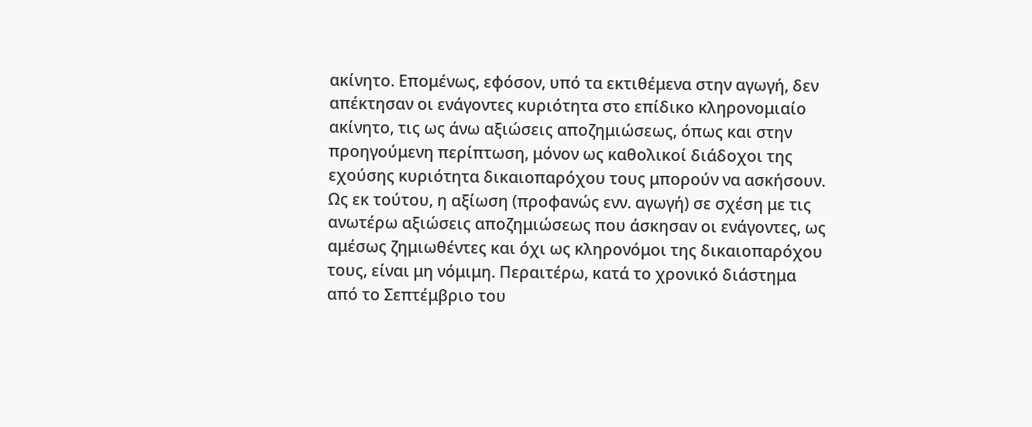ακίνητο. Επομένως, εφόσον, υπό τα εκτιθέμενα στην αγωγή, δεν απέκτησαν οι ενάγοντες κυριότητα στο επίδικο κληρονομιαίο ακίνητο, τις ως άνω αξιώσεις αποζημιώσεως, όπως και στην προηγούμενη περίπτωση, μόνον ως καθολικοί διάδοχοι της εχούσης κυριότητα δικαιοπαρόχου τους μπορούν να ασκήσουν. Ως εκ τούτου, η αξίωση (προφανώς ενν. αγωγή) σε σχέση με τις ανωτέρω αξιώσεις αποζημιώσεως που άσκησαν οι ενάγοντες, ως αμέσως ζημιωθέντες και όχι ως κληρονόμοι της δικαιοπαρόχου τους, είναι μη νόμιμη. Περαιτέρω, κατά το χρονικό διάστημα από το Σεπτέμβριο του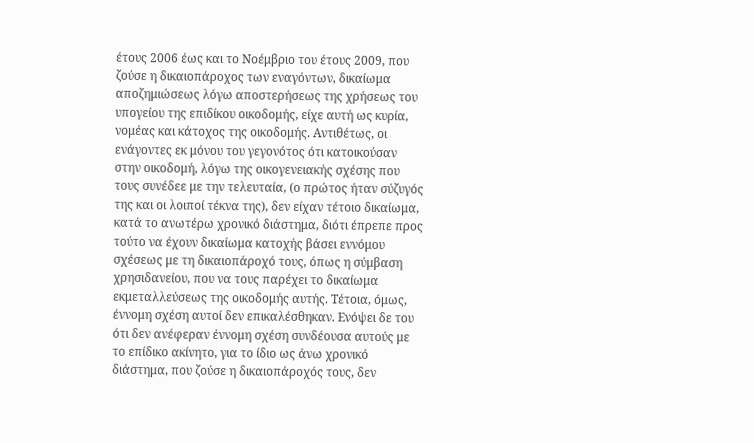έτους 2006 έως και το Νοέμβριο του έτους 2009, που ζούσε η δικαιοπάροχος των εναγόντων, δικαίωμα αποζημιώσεως λόγω αποστερήσεως της χρήσεως του υπογείου της επιδίκου οικοδομής, είχε αυτή ως κυρία, νομέας και κάτοχος της οικοδομής. Αντιθέτως, οι ενάγοντες εκ μόνου του γεγονότος ότι κατοικούσαν στην οικοδομή, λόγω της οικογενειακής σχέσης που τους συνέδεε με την τελευταία, (ο πρώτος ήταν σύζυγός της και οι λοιποί τέκνα της), δεν είχαν τέτοιο δικαίωμα, κατά το ανωτέρω χρονικό διάστημα, διότι έπρεπε προς τούτο να έχουν δικαίωμα κατοχής βάσει εννόμου σχέσεως με τη δικαιοπάροχό τους, όπως η σύμβαση χρησιδανείου, που να τους παρέχει το δικαίωμα εκμεταλλεύσεως της οικοδομής αυτής. Τέτοια, όμως, έννομη σχέση αυτοί δεν επικαλέσθηκαν. Ενόψει δε του ότι δεν ανέφεραν έννομη σχέση συνδέουσα αυτούς με το επίδικο ακίνητο, για το ίδιο ως άνω χρονικό διάστημα, που ζούσε η δικαιοπάροχός τους, δεν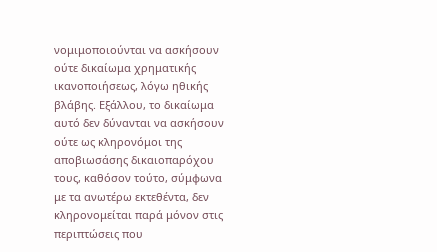νομιμοποιούνται να ασκήσουν ούτε δικαίωμα χρηματικής ικανοποιήσεως, λόγω ηθικής βλάβης. Εξάλλου, το δικαίωμα αυτό δεν δύνανται να ασκήσουν ούτε ως κληρονόμοι της αποβιωσάσης δικαιοπαρόχου τους, καθόσον τούτο, σύμφωνα με τα ανωτέρω εκτεθέντα, δεν κληρονομείται παρά μόνον στις περιπτώσεις που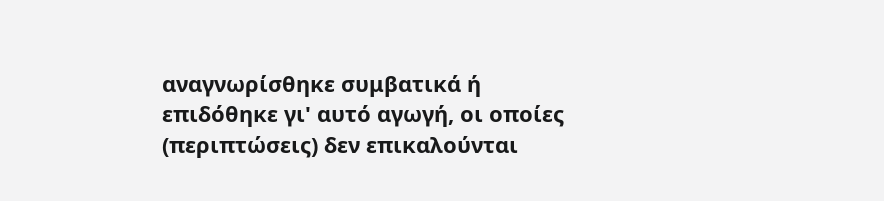αναγνωρίσθηκε συμβατικά ή επιδόθηκε γι' αυτό αγωγή, οι οποίες (περιπτώσεις) δεν επικαλούνται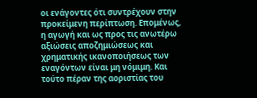οι ενάγοντες ότι συντρέχουν στην προκείμενη περίπτωση. Επομένως, η αγωγή και ως προς τις ανωτέρω αξιώσεις αποζημιώσεως και χρηματικής ικανοποιήσεως των εναγόντων είναι μη νόμιμη. Και τούτο πέραν της αοριστίας του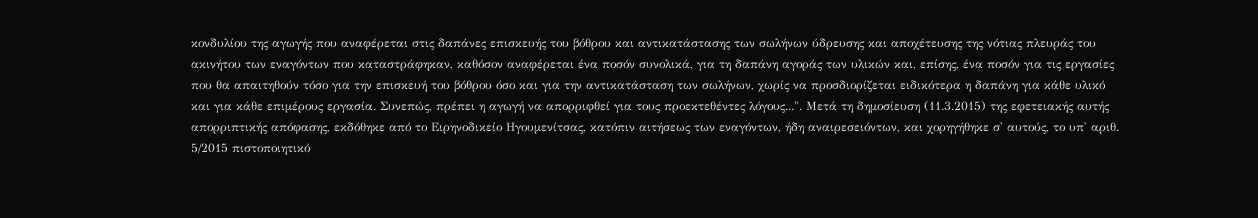κονδυλίου της αγωγής που αναφέρεται στις δαπάνες επισκευής του βόθρου και αντικατάστασης των σωλήνων ύδρευσης και αποχέτευσης της νότιας πλευράς του ακινήτου των εναγόντων που καταστράφηκαν, καθόσον αναφέρεται ένα ποσόν συνολικά, για τη δαπάνη αγοράς των υλικών και, επίσης, ένα ποσόν για τις εργασίες που θα απαιτηθούν τόσο για την επισκευή του βόθρου όσο και για την αντικατάσταση των σωλήνων, χωρίς να προσδιορίζεται ειδικότερα η δαπάνη για κάθε υλικό και για κάθε επιμέρους εργασία. Συνεπώς, πρέπει η αγωγή να απορριφθεί για τους προεκτεθέντες λόγους...". Μετά τη δημοσίευση (11.3.2015) της εφετειακής αυτής απορριπτικής απόφασης, εκδόθηκε από το Ειρηνοδικείο Ηγουμενίτσας, κατόπιν αιτήσεως των εναγόντων, ήδη αναιρεσειόντων, και χορηγήθηκε σ' αυτούς, το υπ' αριθ. 5/2015 πιστοποιητικό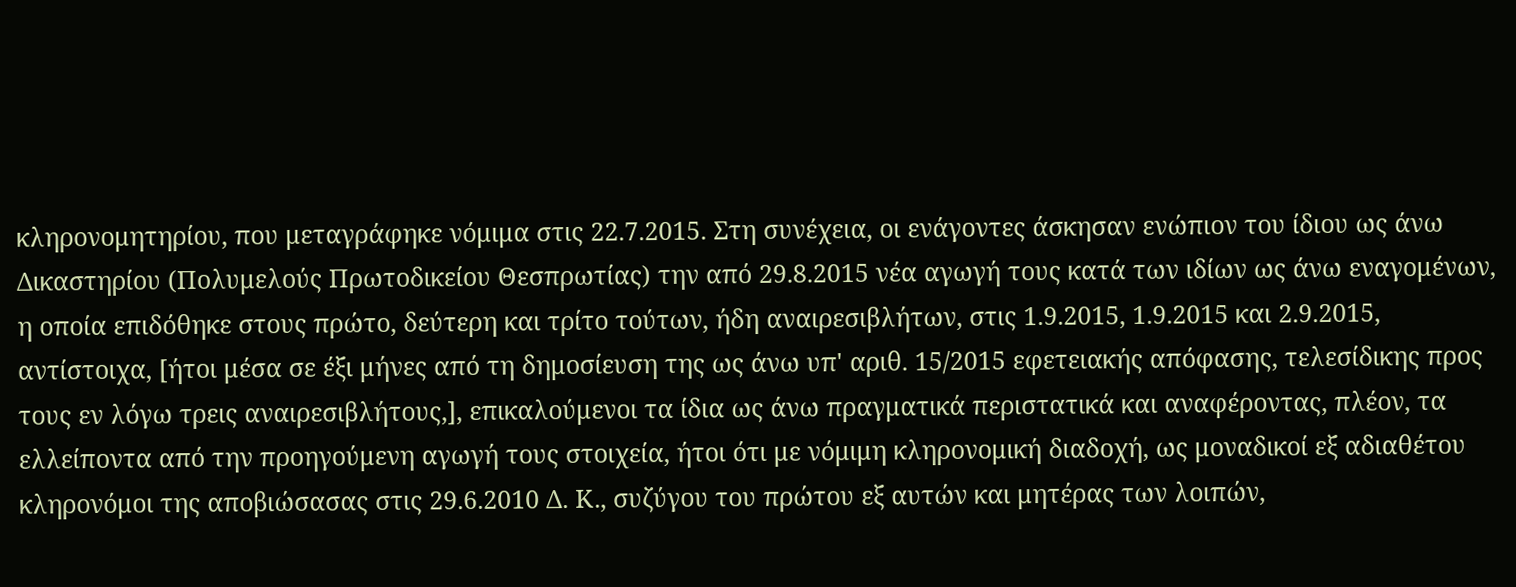κληρονομητηρίου, που μεταγράφηκε νόμιμα στις 22.7.2015. Στη συνέχεια, οι ενάγοντες άσκησαν ενώπιον του ίδιου ως άνω Δικαστηρίου (Πολυμελούς Πρωτοδικείου Θεσπρωτίας) την από 29.8.2015 νέα αγωγή τους κατά των ιδίων ως άνω εναγομένων, η οποία επιδόθηκε στους πρώτο, δεύτερη και τρίτο τούτων, ήδη αναιρεσιβλήτων, στις 1.9.2015, 1.9.2015 και 2.9.2015, αντίστοιχα, [ήτοι μέσα σε έξι μήνες από τη δημοσίευση της ως άνω υπ' αριθ. 15/2015 εφετειακής απόφασης, τελεσίδικης προς τους εν λόγω τρεις αναιρεσιβλήτους,], επικαλούμενοι τα ίδια ως άνω πραγματικά περιστατικά και αναφέροντας, πλέον, τα ελλείποντα από την προηγούμενη αγωγή τους στοιχεία, ήτοι ότι με νόμιμη κληρονομική διαδοχή, ως μοναδικοί εξ αδιαθέτου κληρονόμοι της αποβιώσασας στις 29.6.2010 Δ. Κ., συζύγου του πρώτου εξ αυτών και μητέρας των λοιπών,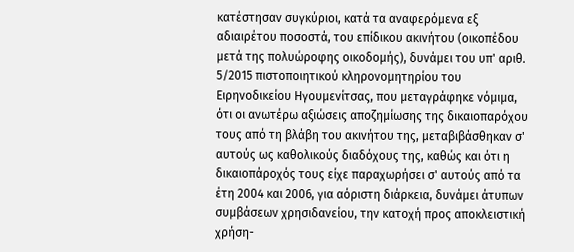κατέστησαν συγκύριοι, κατά τα αναφερόμενα εξ αδιαιρέτου ποσοστά, του επίδικου ακινήτου (οικοπέδου μετά της πολυώροφης οικοδομής), δυνάμει του υπ' αριθ. 5/2015 πιστοποιητικού κληρονομητηρίου του Ειρηνοδικείου Ηγουμενίτσας, που μεταγράφηκε νόμιμα, ότι οι ανωτέρω αξιώσεις αποζημίωσης της δικαιοπαρόχου τους από τη βλάβη του ακινήτου της, μεταβιβάσθηκαν σ' αυτούς ως καθολικούς διαδόχους της, καθώς και ότι η δικαιοπάροχός τους είχε παραχωρήσει σ' αυτούς από τα έτη 2004 και 2006, για αόριστη διάρκεια, δυνάμει άτυπων συμβάσεων χρησιδανείου, την κατοχή προς αποκλειστική χρήση-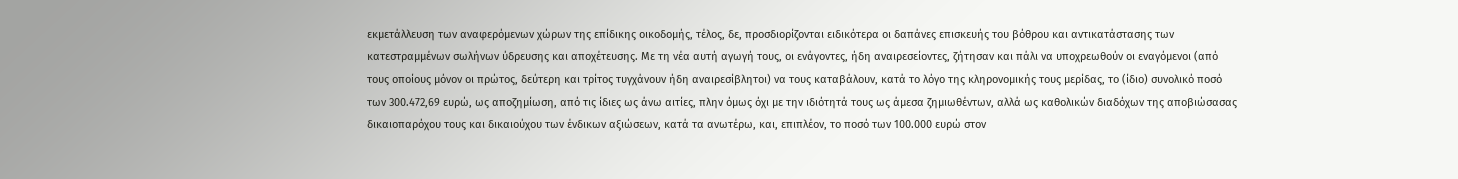εκμετάλλευση των αναφερόμενων χώρων της επίδικης οικοδομής, τέλος, δε, προσδιορίζονται ειδικότερα οι δαπάνες επισκευής του βόθρου και αντικατάστασης των κατεστραμμένων σωλήνων ύδρευσης και αποχέτευσης. Με τη νέα αυτή αγωγή τους, οι ενάγοντες, ήδη αναιρεσείοντες, ζήτησαν και πάλι να υποχρεωθούν οι εναγόμενοι (από τους οποίους μόνον οι πρώτος, δεύτερη και τρίτος τυγχάνουν ήδη αναιρεσίβλητοι) να τους καταβάλουν, κατά το λόγο της κληρονομικής τους μερίδας, το (ίδιο) συνολικό ποσό των 300.472,69 ευρώ, ως αποζημίωση, από τις ίδιες ως άνω αιτίες, πλην όμως όχι με την ιδιότητά τους ως άμεσα ζημιωθέντων, αλλά ως καθολικών διαδόχων της αποβιώσασας δικαιοπαρόχου τους και δικαιούχου των ένδικων αξιώσεων, κατά τα ανωτέρω, και, επιπλέον, το ποσό των 100.000 ευρώ στον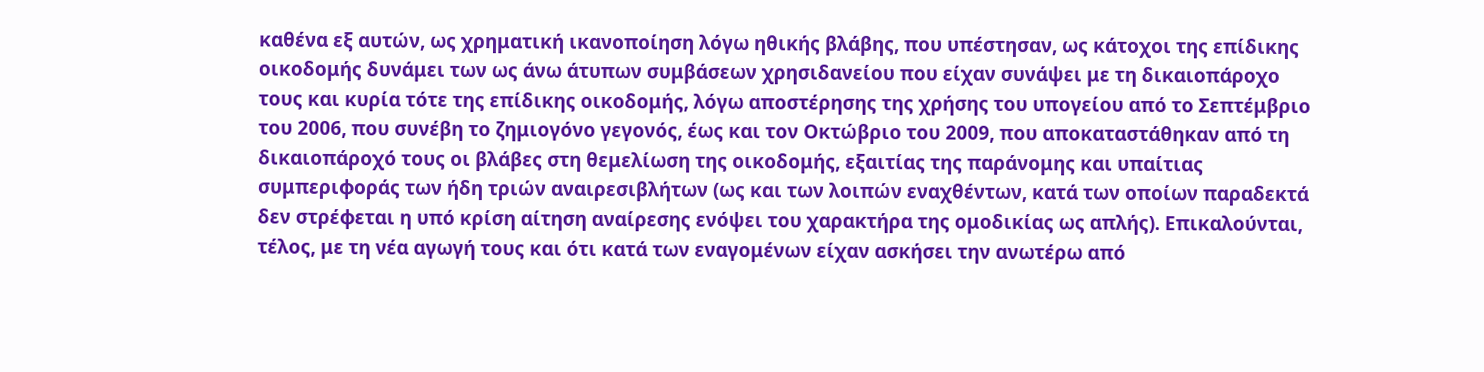καθένα εξ αυτών, ως χρηματική ικανοποίηση λόγω ηθικής βλάβης, που υπέστησαν, ως κάτοχοι της επίδικης οικοδομής δυνάμει των ως άνω άτυπων συμβάσεων χρησιδανείου που είχαν συνάψει με τη δικαιοπάροχο τους και κυρία τότε της επίδικης οικοδομής, λόγω αποστέρησης της χρήσης του υπογείου από το Σεπτέμβριο του 2006, που συνέβη το ζημιογόνο γεγονός, έως και τον Οκτώβριο του 2009, που αποκαταστάθηκαν από τη δικαιοπάροχό τους οι βλάβες στη θεμελίωση της οικοδομής, εξαιτίας της παράνομης και υπαίτιας συμπεριφοράς των ήδη τριών αναιρεσιβλήτων (ως και των λοιπών εναχθέντων, κατά των οποίων παραδεκτά δεν στρέφεται η υπό κρίση αίτηση αναίρεσης ενόψει του χαρακτήρα της ομοδικίας ως απλής). Επικαλούνται, τέλος, με τη νέα αγωγή τους και ότι κατά των εναγομένων είχαν ασκήσει την ανωτέρω από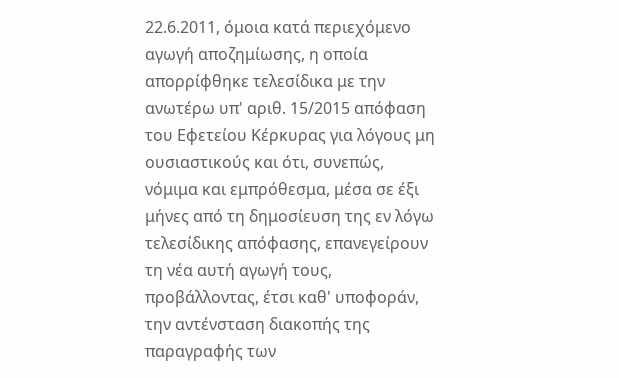22.6.2011, όμοια κατά περιεχόμενο αγωγή αποζημίωσης, η οποία απορρίφθηκε τελεσίδικα με την ανωτέρω υπ' αριθ. 15/2015 απόφαση του Εφετείου Κέρκυρας για λόγους μη ουσιαστικούς και ότι, συνεπώς, νόμιμα και εμπρόθεσμα, μέσα σε έξι μήνες από τη δημοσίευση της εν λόγω τελεσίδικης απόφασης, επανεγείρουν τη νέα αυτή αγωγή τους, προβάλλοντας, έτσι καθ' υποφοράν, την αντένσταση διακοπής της παραγραφής των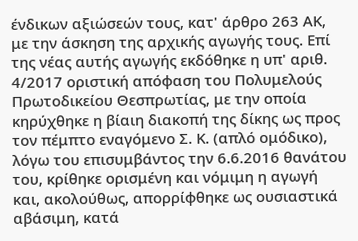ένδικων αξιώσεών τους, κατ' άρθρο 263 ΑΚ, με την άσκηση της αρχικής αγωγής τους. Επί της νέας αυτής αγωγής εκδόθηκε η υπ' αριθ. 4/2017 οριστική απόφαση του Πολυμελούς Πρωτοδικείου Θεσπρωτίας, με την οποία κηρύχθηκε η βίαιη διακοπή της δίκης ως προς τον πέμπτο εναγόμενο Σ. Κ. (απλό ομόδικο), λόγω του επισυμβάντος την 6.6.2016 θανάτου του, κρίθηκε ορισμένη και νόμιμη η αγωγή και, ακολούθως, απορρίφθηκε ως ουσιαστικά αβάσιμη, κατά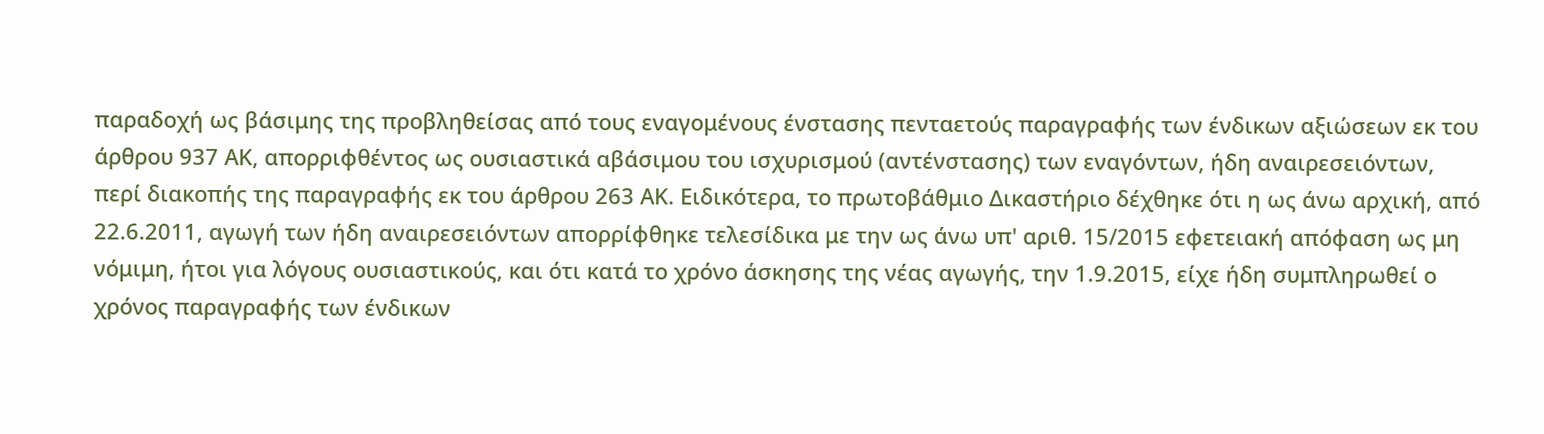παραδοχή ως βάσιμης της προβληθείσας από τους εναγομένους ένστασης πενταετούς παραγραφής των ένδικων αξιώσεων εκ του άρθρου 937 ΑΚ, απορριφθέντος ως ουσιαστικά αβάσιμου του ισχυρισμού (αντένστασης) των εναγόντων, ήδη αναιρεσειόντων, περί διακοπής της παραγραφής εκ του άρθρου 263 ΑΚ. Ειδικότερα, το πρωτοβάθμιο Δικαστήριο δέχθηκε ότι η ως άνω αρχική, από 22.6.2011, αγωγή των ήδη αναιρεσειόντων απορρίφθηκε τελεσίδικα με την ως άνω υπ' αριθ. 15/2015 εφετειακή απόφαση ως μη νόμιμη, ήτοι για λόγους ουσιαστικούς, και ότι κατά το χρόνο άσκησης της νέας αγωγής, την 1.9.2015, είχε ήδη συμπληρωθεί ο χρόνος παραγραφής των ένδικων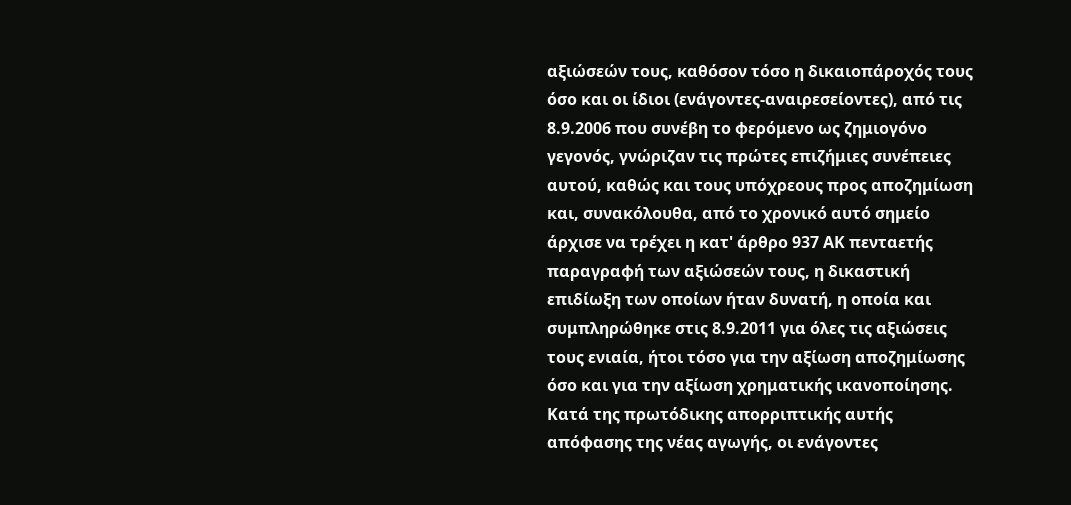αξιώσεών τους, καθόσον τόσο η δικαιοπάροχός τους όσο και οι ίδιοι (ενάγοντες-αναιρεσείοντες), από τις 8.9.2006 που συνέβη το φερόμενο ως ζημιογόνο γεγονός, γνώριζαν τις πρώτες επιζήμιες συνέπειες αυτού, καθώς και τους υπόχρεους προς αποζημίωση και, συνακόλουθα, από το χρονικό αυτό σημείο άρχισε να τρέχει η κατ' άρθρο 937 ΑΚ πενταετής παραγραφή των αξιώσεών τους, η δικαστική επιδίωξη των οποίων ήταν δυνατή, η οποία και συμπληρώθηκε στις 8.9.2011 για όλες τις αξιώσεις τους ενιαία, ήτοι τόσο για την αξίωση αποζημίωσης όσο και για την αξίωση χρηματικής ικανοποίησης. Κατά της πρωτόδικης απορριπτικής αυτής απόφασης της νέας αγωγής, οι ενάγοντες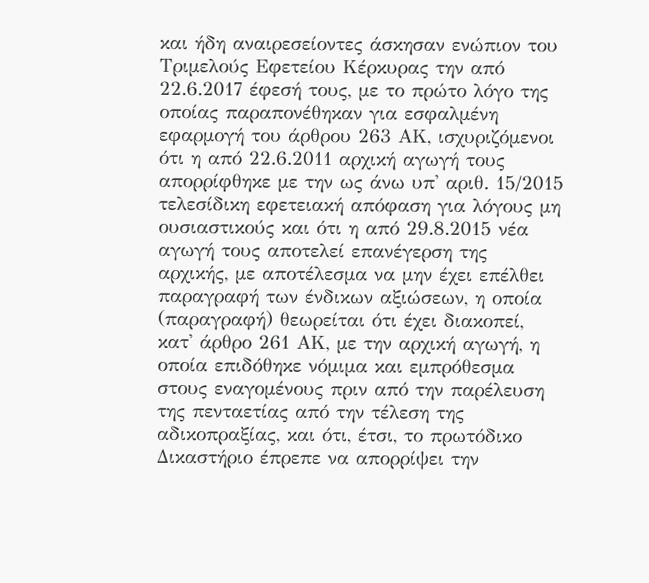και ήδη αναιρεσείοντες άσκησαν ενώπιον του Τριμελούς Εφετείου Κέρκυρας την από 22.6.2017 έφεσή τους, με το πρώτο λόγο της οποίας παραπονέθηκαν για εσφαλμένη εφαρμογή του άρθρου 263 ΑΚ, ισχυριζόμενοι ότι η από 22.6.2011 αρχική αγωγή τους απορρίφθηκε με την ως άνω υπ' αριθ. 15/2015 τελεσίδικη εφετειακή απόφαση για λόγους μη ουσιαστικούς και ότι η από 29.8.2015 νέα αγωγή τους αποτελεί επανέγερση της αρχικής, με αποτέλεσμα να μην έχει επέλθει παραγραφή των ένδικων αξιώσεων, η οποία (παραγραφή) θεωρείται ότι έχει διακοπεί, κατ' άρθρο 261 ΑΚ, με την αρχική αγωγή, η οποία επιδόθηκε νόμιμα και εμπρόθεσμα στους εναγομένους πριν από την παρέλευση της πενταετίας από την τέλεση της αδικοπραξίας, και ότι, έτσι, το πρωτόδικο Δικαστήριο έπρεπε να απορρίψει την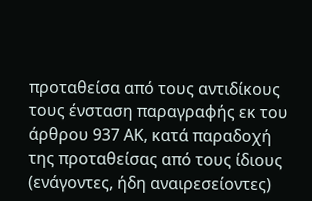προταθείσα από τους αντιδίκους τους ένσταση παραγραφής εκ του άρθρου 937 ΑΚ, κατά παραδοχή της προταθείσας από τους ίδιους (ενάγοντες, ήδη αναιρεσείοντες)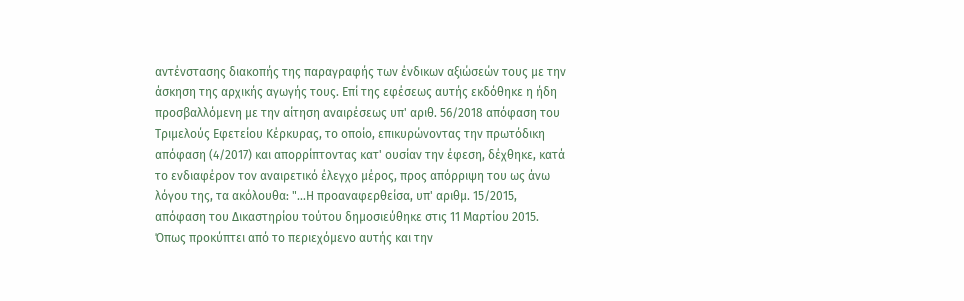αντένστασης διακοπής της παραγραφής των ένδικων αξιώσεών τους με την άσκηση της αρχικής αγωγής τους. Επί της εφέσεως αυτής εκδόθηκε η ήδη προσβαλλόμενη με την αίτηση αναιρέσεως υπ' αριθ. 56/2018 απόφαση του Τριμελούς Εφετείου Κέρκυρας, το οποίο, επικυρώνοντας την πρωτόδικη απόφαση (4/2017) και απορρίπτοντας κατ' ουσίαν την έφεση, δέχθηκε, κατά το ενδιαφέρον τον αναιρετικό έλεγχο μέρος, προς απόρριψη του ως άνω λόγου της, τα ακόλουθα: "...Η προαναφερθείσα, υπ' αριθμ. 15/2015, απόφαση του Δικαστηρίου τούτου δημοσιεύθηκε στις 11 Μαρτίου 2015. Όπως προκύπτει από το περιεχόμενο αυτής και την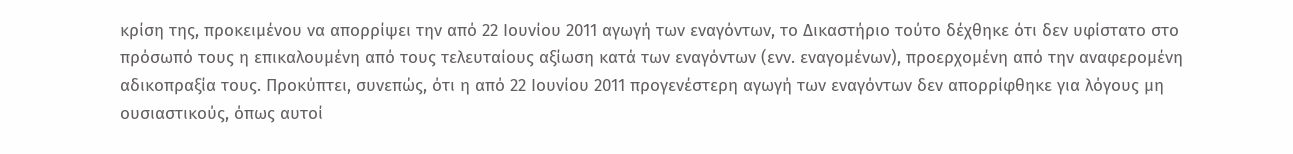κρίση της, προκειμένου να απορρίψει την από 22 Ιουνίου 2011 αγωγή των εναγόντων, το Δικαστήριο τούτο δέχθηκε ότι δεν υφίστατο στο πρόσωπό τους η επικαλουμένη από τους τελευταίους αξίωση κατά των εναγόντων (ενν. εναγομένων), προερχομένη από την αναφερομένη αδικοπραξία τους. Προκύπτει, συνεπώς, ότι η από 22 Ιουνίου 2011 προγενέστερη αγωγή των εναγόντων δεν απορρίφθηκε για λόγους μη ουσιαστικούς, όπως αυτοί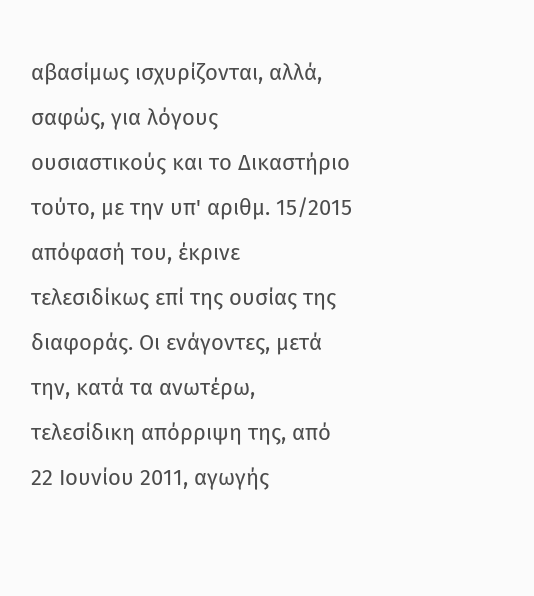αβασίμως ισχυρίζονται, αλλά, σαφώς, για λόγους ουσιαστικούς και το Δικαστήριο τούτο, με την υπ' αριθμ. 15/2015 απόφασή του, έκρινε τελεσιδίκως επί της ουσίας της διαφοράς. Οι ενάγοντες, μετά την, κατά τα ανωτέρω, τελεσίδικη απόρριψη της, από 22 Ιουνίου 2011, αγωγής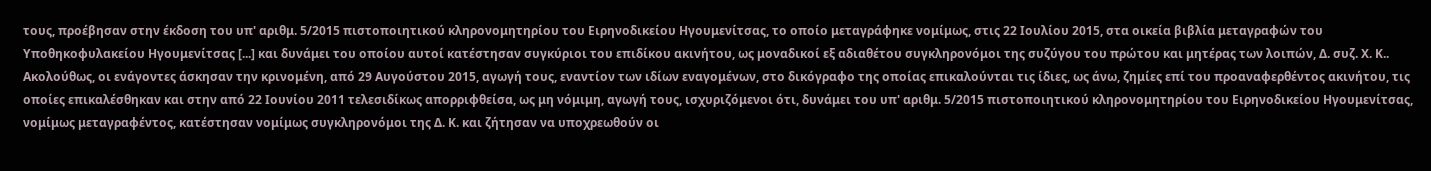τους, προέβησαν στην έκδοση του υπ' αριθμ. 5/2015 πιστοποιητικού κληρονομητηρίου του Ειρηνοδικείου Ηγουμενίτσας, το οποίο μεταγράφηκε νομίμως, στις 22 Ιουλίου 2015, στα οικεία βιβλία μεταγραφών του Υποθηκοφυλακείου Ηγουμενίτσας [...] και δυνάμει του οποίου αυτοί κατέστησαν συγκύριοι του επιδίκου ακινήτου, ως μοναδικοί εξ αδιαθέτου συγκληρονόμοι της συζύγου του πρώτου και μητέρας των λοιπών, Δ. συζ. Χ. Κ.. Ακολούθως, οι ενάγοντες άσκησαν την κρινομένη, από 29 Αυγούστου 2015, αγωγή τους, εναντίον των ιδίων εναγομένων, στο δικόγραφο της οποίας επικαλούνται τις ίδιες, ως άνω, ζημίες επί του προαναφερθέντος ακινήτου, τις οποίες επικαλέσθηκαν και στην από 22 Ιουνίου 2011 τελεσιδίκως απορριφθείσα, ως μη νόμιμη, αγωγή τους, ισχυριζόμενοι ότι, δυνάμει του υπ' αριθμ. 5/2015 πιστοποιητικού κληρονομητηρίου του Ειρηνοδικείου Ηγουμενίτσας, νομίμως μεταγραφέντος, κατέστησαν νομίμως συγκληρονόμοι της Δ. Κ. και ζήτησαν να υποχρεωθούν οι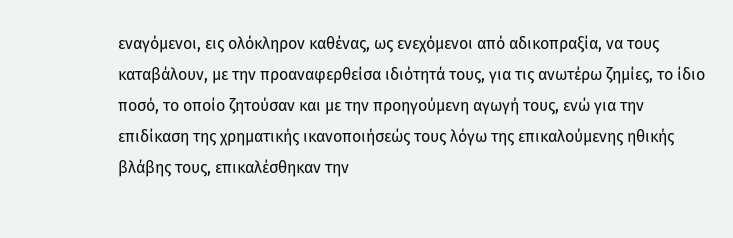εναγόμενοι, εις ολόκληρον καθένας, ως ενεχόμενοι από αδικοπραξία, να τους καταβάλουν, με την προαναφερθείσα ιδιότητά τους, για τις ανωτέρω ζημίες, το ίδιο ποσό, το οποίο ζητούσαν και με την προηγούμενη αγωγή τους, ενώ για την επιδίκαση της χρηματικής ικανοποιήσεώς τους λόγω της επικαλούμενης ηθικής βλάβης τους, επικαλέσθηκαν την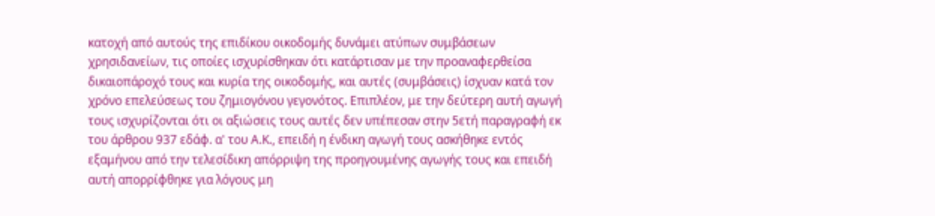κατοχή από αυτούς της επιδίκου οικοδομής δυνάμει ατύπων συμβάσεων χρησιδανείων, τις οποίες ισχυρίσθηκαν ότι κατάρτισαν με την προαναφερθείσα δικαιοπάροχό τους και κυρία της οικοδομής, και αυτές (συμβάσεις) ίσχυαν κατά τον χρόνο επελεύσεως του ζημιογόνου γεγονότος. Επιπλέον, με την δεύτερη αυτή αγωγή τους ισχυρίζονται ότι οι αξιώσεις τους αυτές δεν υπέπεσαν στην 5ετή παραγραφή εκ του άρθρου 937 εδάφ. α' του Α.Κ., επειδή η ένδικη αγωγή τους ασκήθηκε εντός εξαμήνου από την τελεσίδικη απόρριψη της προηγουμένης αγωγής τους και επειδή αυτή απορρίφθηκε για λόγους μη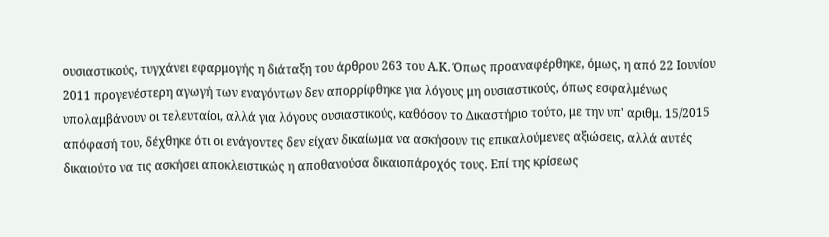ουσιαστικούς, τυγχάνει εφαρμογής η διάταξη του άρθρου 263 του Α.Κ. Όπως προαναφέρθηκε, όμως, η από 22 Ιουνίου 2011 προγενέστερη αγωγή των εναγόντων δεν απορρίφθηκε για λόγους μη ουσιαστικούς, όπως εσφαλμένως υπολαμβάνουν οι τελευταίοι, αλλά για λόγους ουσιαστικούς, καθόσον το Δικαστήριο τούτο, με την υπ' αριθμ. 15/2015 απόφασή του, δέχθηκε ότι οι ενάγοντες δεν είχαν δικαίωμα να ασκήσουν τις επικαλούμενες αξιώσεις, αλλά αυτές δικαιούτο να τις ασκήσει αποκλειστικώς η αποθανούσα δικαιοπάροχός τους. Επί της κρίσεως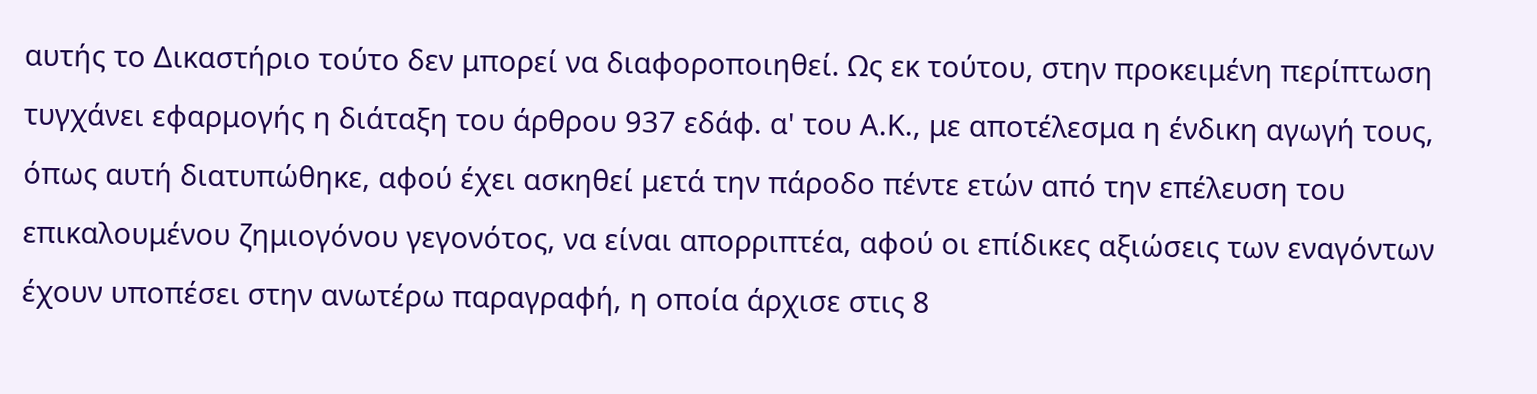αυτής το Δικαστήριο τούτο δεν μπορεί να διαφοροποιηθεί. Ως εκ τούτου, στην προκειμένη περίπτωση τυγχάνει εφαρμογής η διάταξη του άρθρου 937 εδάφ. α' του Α.Κ., με αποτέλεσμα η ένδικη αγωγή τους, όπως αυτή διατυπώθηκε, αφού έχει ασκηθεί μετά την πάροδο πέντε ετών από την επέλευση του επικαλουμένου ζημιογόνου γεγονότος, να είναι απορριπτέα, αφού οι επίδικες αξιώσεις των εναγόντων έχουν υποπέσει στην ανωτέρω παραγραφή, η οποία άρχισε στις 8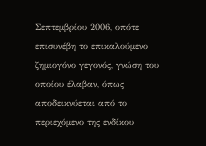Σεπτεμβρίου 2006, οπότε επισυνέβη το επικαλούμενο ζημιογόνο γεγονός, γνώση του οποίου έλαβαν, όπως αποδεικνύεται από το περιεχόμενο της ενδίκου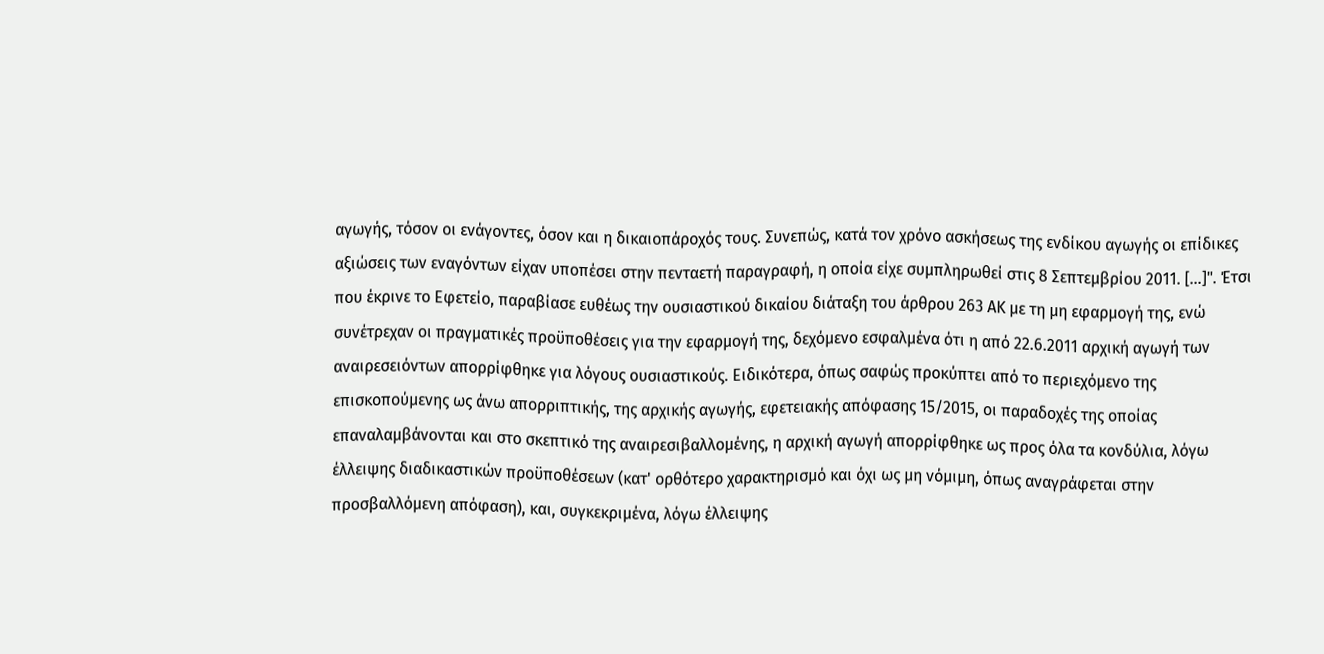αγωγής, τόσον οι ενάγοντες, όσον και η δικαιοπάροχός τους. Συνεπώς, κατά τον χρόνο ασκήσεως της ενδίκου αγωγής οι επίδικες αξιώσεις των εναγόντων είχαν υποπέσει στην πενταετή παραγραφή, η οποία είχε συμπληρωθεί στις 8 Σεπτεμβρίου 2011. [...]". Έτσι που έκρινε το Εφετείο, παραβίασε ευθέως την ουσιαστικού δικαίου διάταξη του άρθρου 263 ΑΚ με τη μη εφαρμογή της, ενώ συνέτρεχαν οι πραγματικές προϋποθέσεις για την εφαρμογή της, δεχόμενο εσφαλμένα ότι η από 22.6.2011 αρχική αγωγή των αναιρεσειόντων απορρίφθηκε για λόγους ουσιαστικούς. Ειδικότερα, όπως σαφώς προκύπτει από το περιεχόμενο της επισκοπούμενης ως άνω απορριπτικής, της αρχικής αγωγής, εφετειακής απόφασης 15/2015, οι παραδοχές της οποίας επαναλαμβάνονται και στο σκεπτικό της αναιρεσιβαλλομένης, η αρχική αγωγή απορρίφθηκε ως προς όλα τα κονδύλια, λόγω έλλειψης διαδικαστικών προϋποθέσεων (κατ' ορθότερο χαρακτηρισμό και όχι ως μη νόμιμη, όπως αναγράφεται στην προσβαλλόμενη απόφαση), και, συγκεκριμένα, λόγω έλλειψης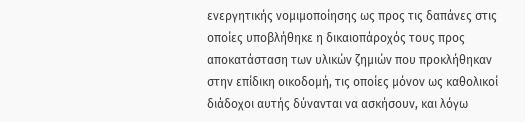ενεργητικής νομιμοποίησης ως προς τις δαπάνες στις οποίες υποβλήθηκε η δικαιοπάροχός τους προς αποκατάσταση των υλικών ζημιών που προκλήθηκαν στην επίδικη οικοδομή, τις οποίες μόνον ως καθολικοί διάδοχοι αυτής δύνανται να ασκήσουν, και λόγω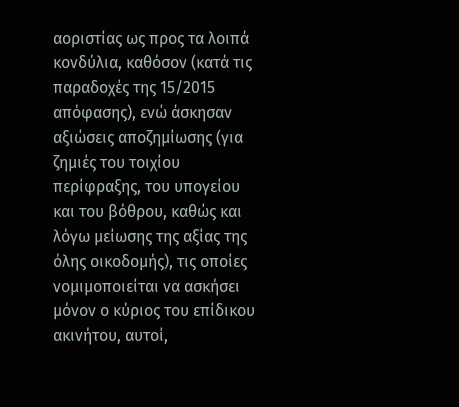αοριστίας ως προς τα λοιπά κονδύλια, καθόσον (κατά τις παραδοχές της 15/2015 απόφασης), ενώ άσκησαν αξιώσεις αποζημίωσης (για ζημιές του τοιχίου περίφραξης, του υπογείου και του βόθρου, καθώς και λόγω μείωσης της αξίας της όλης οικοδομής), τις οποίες νομιμοποιείται να ασκήσει μόνον ο κύριος του επίδικου ακινήτου, αυτοί,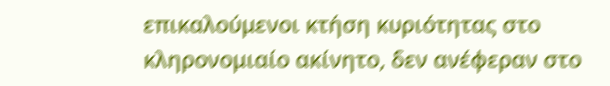επικαλούμενοι κτήση κυριότητας στο κληρονομιαίο ακίνητο, δεν ανέφεραν στο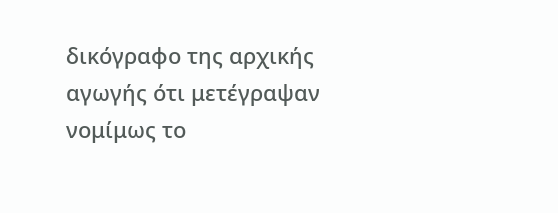δικόγραφο της αρχικής αγωγής ότι μετέγραψαν νομίμως το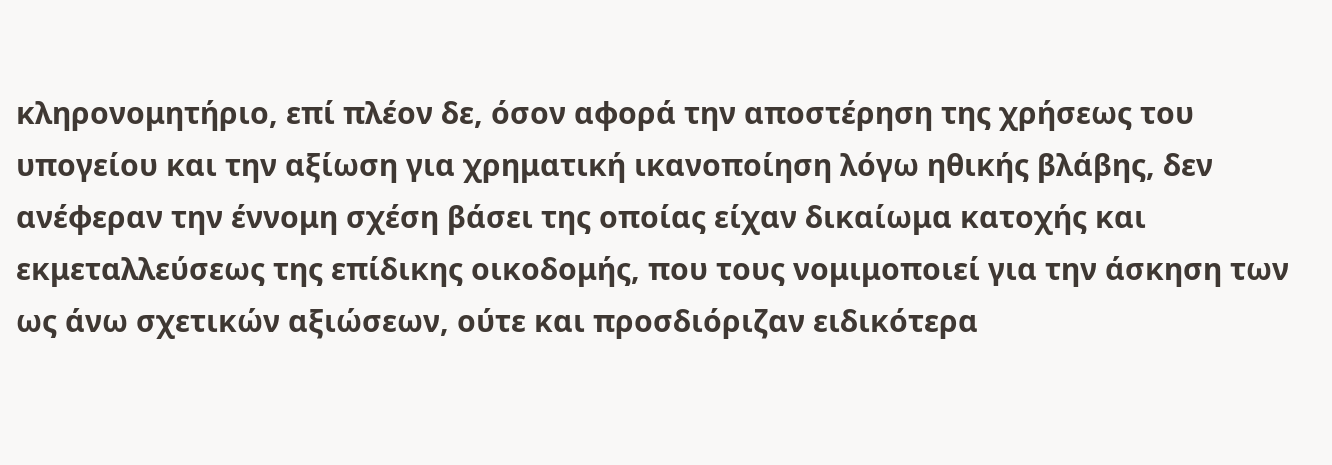κληρονομητήριο, επί πλέον δε, όσον αφορά την αποστέρηση της χρήσεως του υπογείου και την αξίωση για χρηματική ικανοποίηση λόγω ηθικής βλάβης, δεν ανέφεραν την έννομη σχέση βάσει της οποίας είχαν δικαίωμα κατοχής και εκμεταλλεύσεως της επίδικης οικοδομής, που τους νομιμοποιεί για την άσκηση των ως άνω σχετικών αξιώσεων, ούτε και προσδιόριζαν ειδικότερα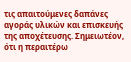τις απαιτούμενες δαπάνες αγοράς υλικών και επισκευής της αποχέτευσης. Σημειωτέον, ότι η περαιτέρω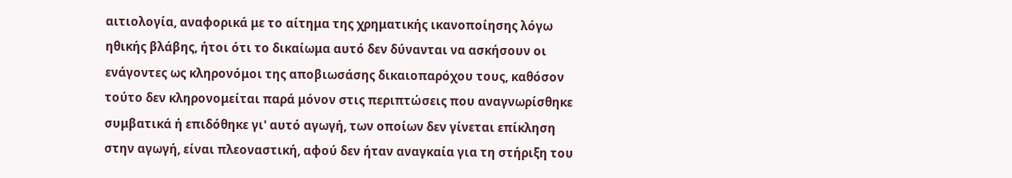αιτιολογία, αναφορικά με το αίτημα της χρηματικής ικανοποίησης λόγω ηθικής βλάβης, ήτοι ότι το δικαίωμα αυτό δεν δύνανται να ασκήσουν οι ενάγοντες ως κληρονόμοι της αποβιωσάσης δικαιοπαρόχου τους, καθόσον τούτο δεν κληρονομείται παρά μόνον στις περιπτώσεις που αναγνωρίσθηκε συμβατικά ή επιδόθηκε γι' αυτό αγωγή, των οποίων δεν γίνεται επίκληση στην αγωγή, είναι πλεοναστική, αφού δεν ήταν αναγκαία για τη στήριξη του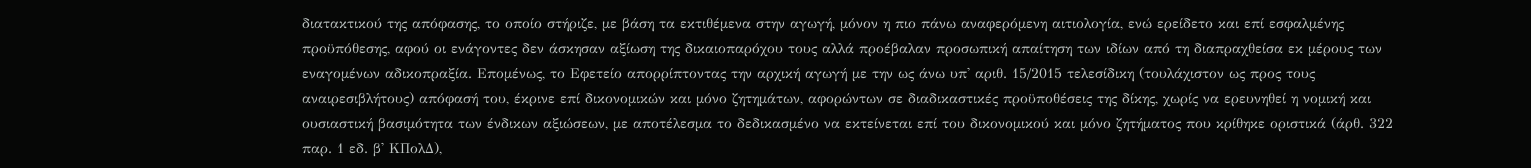διατακτικού της απόφασης, το οποίο στήριζε, με βάση τα εκτιθέμενα στην αγωγή, μόνον η πιο πάνω αναφερόμενη αιτιολογία, ενώ ερείδετο και επί εσφαλμένης προϋπόθεσης, αφού οι ενάγοντες δεν άσκησαν αξίωση της δικαιοπαρόχου τους αλλά προέβαλαν προσωπική απαίτηση των ιδίων από τη διαπραχθείσα εκ μέρους των εναγομένων αδικοπραξία. Επομένως, το Εφετείο απορρίπτοντας την αρχική αγωγή με την ως άνω υπ' αριθ. 15/2015 τελεσίδικη (τουλάχιστον ως προς τους αναιρεσιβλήτους) απόφασή του, έκρινε επί δικονομικών και μόνο ζητημάτων, αφορώντων σε διαδικαστικές προϋποθέσεις της δίκης, χωρίς να ερευνηθεί η νομική και ουσιαστική βασιμότητα των ένδικων αξιώσεων, με αποτέλεσμα το δεδικασμένο να εκτείνεται επί του δικονομικού και μόνο ζητήματος που κρίθηκε οριστικά (άρθ. 322 παρ. 1 εδ. β' ΚΠολΔ),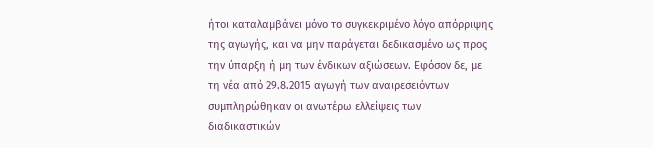ήτοι καταλαμβάνει μόνο το συγκεκριμένο λόγο απόρριψης της αγωγής, και να μην παράγεται δεδικασμένο ως προς την ύπαρξη ή μη των ένδικων αξιώσεων. Εφόσον δε, με τη νέα από 29.8.2015 αγωγή των αναιρεσειόντων συμπληρώθηκαν οι ανωτέρω ελλείψεις των διαδικαστικών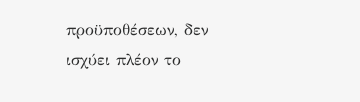προϋποθέσεων, δεν ισχύει πλέον το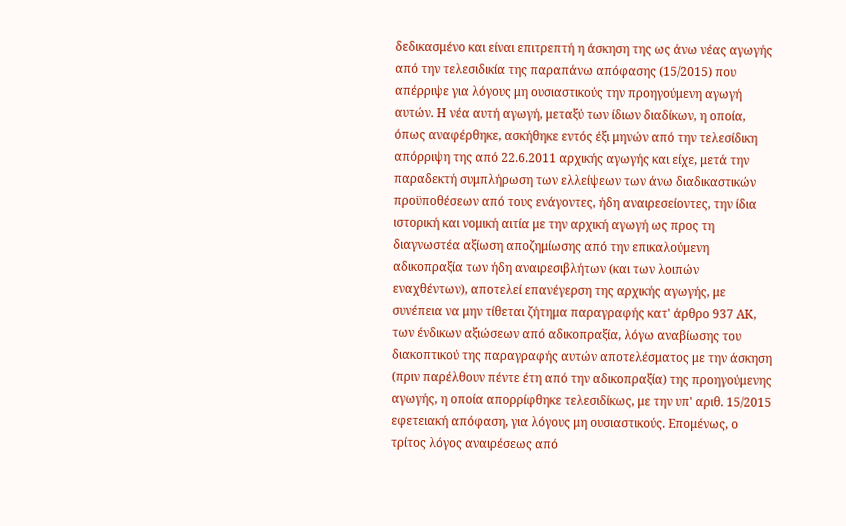δεδικασμένο και είναι επιτρεπτή η άσκηση της ως άνω νέας αγωγής από την τελεσιδικία της παραπάνω απόφασης (15/2015) που απέρριψε για λόγους μη ουσιαστικούς την προηγούμενη αγωγή αυτών. Η νέα αυτή αγωγή, μεταξύ των ίδιων διαδίκων, η οποία, όπως αναφέρθηκε, ασκήθηκε εντός έξι μηνών από την τελεσίδικη απόρριψη της από 22.6.2011 αρχικής αγωγής και είχε, μετά την παραδεκτή συμπλήρωση των ελλείψεων των άνω διαδικαστικών προϋποθέσεων από τους ενάγοντες, ήδη αναιρεσείοντες, την ίδια ιστορική και νομική αιτία με την αρχική αγωγή ως προς τη διαγνωστέα αξίωση αποζημίωσης από την επικαλούμενη αδικοπραξία των ήδη αναιρεσιβλήτων (και των λοιπών εναχθέντων), αποτελεί επανέγερση της αρχικής αγωγής, με συνέπεια να μην τίθεται ζήτημα παραγραφής κατ' άρθρο 937 ΑΚ, των ένδικων αξιώσεων από αδικοπραξία, λόγω αναβίωσης του διακοπτικού της παραγραφής αυτών αποτελέσματος με την άσκηση (πριν παρέλθουν πέντε έτη από την αδικοπραξία) της προηγούμενης αγωγής, η οποία απορρίφθηκε τελεσιδίκως, με την υπ' αριθ. 15/2015 εφετειακή απόφαση, για λόγους μη ουσιαστικούς. Επομένως, ο τρίτος λόγος αναιρέσεως από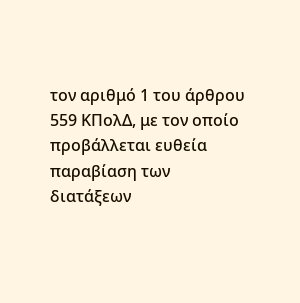τον αριθμό 1 του άρθρου 559 ΚΠολΔ, με τον οποίο προβάλλεται ευθεία παραβίαση των διατάξεων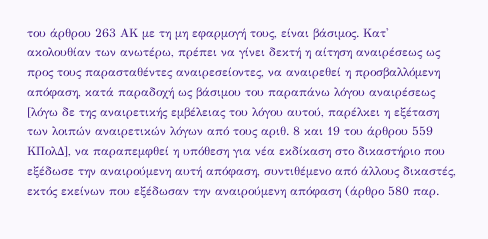του άρθρου 263 ΑΚ με τη μη εφαρμογή τους, είναι βάσιμος. Κατ' ακολουθίαν των ανωτέρω, πρέπει να γίνει δεκτή η αίτηση αναιρέσεως ως προς τους παρασταθέντες αναιρεσείοντες, να αναιρεθεί η προσβαλλόμενη απόφαση, κατά παραδοχή ως βάσιμου του παραπάνω λόγου αναιρέσεως [λόγω δε της αναιρετικής εμβέλειας του λόγου αυτού, παρέλκει η εξέταση των λοιπών αναιρετικών λόγων από τους αριθ. 8 και 19 του άρθρου 559 ΚΠολΔ], να παραπεμφθεί η υπόθεση για νέα εκδίκαση στο δικαστήριο που εξέδωσε την αναιρούμενη αυτή απόφαση, συντιθέμενο από άλλους δικαστές, εκτός εκείνων που εξέδωσαν την αναιρούμενη απόφαση (άρθρο 580 παρ.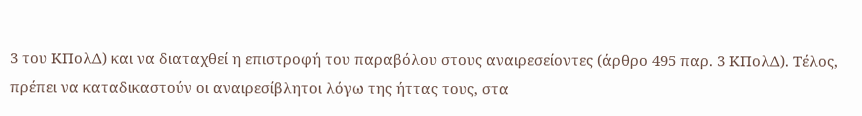3 του ΚΠολΔ) και να διαταχθεί η επιστροφή του παραβόλου στους αναιρεσείοντες (άρθρο 495 παρ. 3 ΚΠολΔ). Τέλος, πρέπει να καταδικαστούν οι αναιρεσίβλητοι λόγω της ήττας τους, στα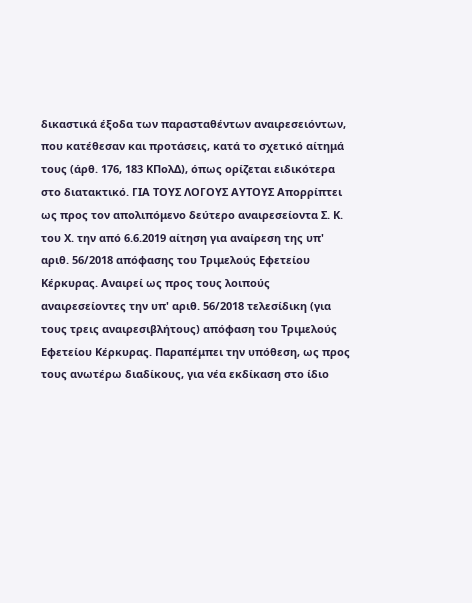δικαστικά έξοδα των παρασταθέντων αναιρεσειόντων, που κατέθεσαν και προτάσεις, κατά το σχετικό αίτημά τους (άρθ. 176, 183 ΚΠολΔ), όπως ορίζεται ειδικότερα στο διατακτικό. ΓΙΑ ΤΟΥΣ ΛΟΓΟΥΣ ΑΥΤΟΥΣ Απορρίπτει ως προς τον απολιπόμενο δεύτερο αναιρεσείοντα Σ. Κ. του Χ. την από 6.6.2019 αίτηση για αναίρεση της υπ' αριθ. 56/2018 απόφασης του Τριμελούς Εφετείου Κέρκυρας. Αναιρεί ως προς τους λοιπούς αναιρεσείοντες την υπ' αριθ. 56/2018 τελεσίδικη (για τους τρεις αναιρεσιβλήτους) απόφαση του Τριμελούς Εφετείου Κέρκυρας. Παραπέμπει την υπόθεση, ως προς τους ανωτέρω διαδίκους, για νέα εκδίκαση στο ίδιο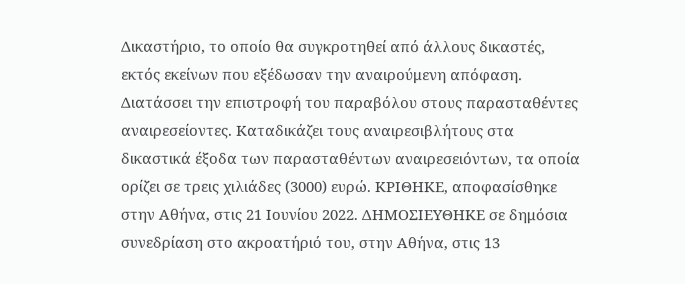Δικαστήριο, το οποίο θα συγκροτηθεί από άλλους δικαστές, εκτός εκείνων που εξέδωσαν την αναιρούμενη απόφαση. Διατάσσει την επιστροφή του παραβόλου στους παρασταθέντες αναιρεσείοντες. Καταδικάζει τους αναιρεσιβλήτους στα δικαστικά έξοδα των παρασταθέντων αναιρεσειόντων, τα οποία ορίζει σε τρεις χιλιάδες (3000) ευρώ. ΚΡΙΘΗΚΕ, αποφασίσθηκε στην Αθήνα, στις 21 Ιουνίου 2022. ΔΗΜΟΣΙΕΥΘΗΚΕ σε δημόσια συνεδρίαση στο ακροατήριό του, στην Αθήνα, στις 13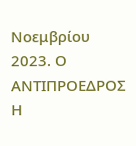Νοεμβρίου 2023. Ο ΑΝΤΙΠΡΟΕΔΡΟΣ Η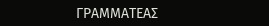ΓΡΑΜΜΑΤΕΑΣ